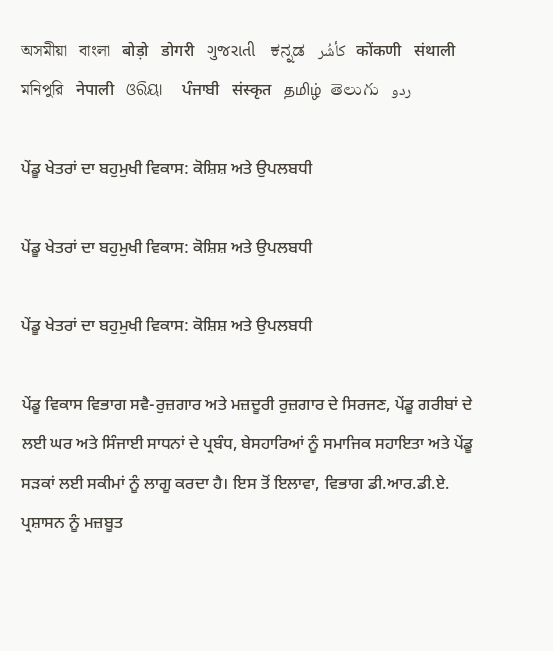অসমীয়া   বাংলা   बोड़ो   डोगरी   ગુજરાતી   ಕನ್ನಡ   كأشُر   कोंकणी   संथाली   মনিপুরি   नेपाली   ଓରିୟା   ਪੰਜਾਬੀ   संस्कृत   தமிழ்  తెలుగు   ردو

ਪੇਂਡੂ ਖੇਤਰਾਂ ਦਾ ਬਹੁਮੁਖੀ ਵਿਕਾਸ: ਕੋਸ਼ਿਸ਼ ਅਤੇ ਉਪਲਬਧੀ

ਪੇਂਡੂ ਖੇਤਰਾਂ ਦਾ ਬਹੁਮੁਖੀ ਵਿਕਾਸ: ਕੋਸ਼ਿਸ਼ ਅਤੇ ਉਪਲਬਧੀ

ਪੇਂਡੂ ਖੇਤਰਾਂ ਦਾ ਬਹੁਮੁਖੀ ਵਿਕਾਸ: ਕੋਸ਼ਿਸ਼ ਅਤੇ ਉਪਲਬਧੀ

ਪੇਂਡੂ ਵਿਕਾਸ ਵਿਭਾਗ ਸਵੈ-ਰੁਜ਼ਗਾਰ ਅਤੇ ਮਜ਼ਦੂਰੀ ਰੁਜ਼ਗਾਰ ਦੇ ਸਿਰਜਣ, ਪੇਂਡੂ ਗਰੀਬਾਂ ਦੇ ਲਈ ਘਰ ਅਤੇ ਸਿੰਜਾਈ ਸਾਧਨਾਂ ਦੇ ਪ੍ਰਬੰਧ, ਬੇਸਹਾਰਿਆਂ ਨੂੰ ਸਮਾਜਿਕ ਸਹਾਇਤਾ ਅਤੇ ਪੇਂਡੂ ਸੜਕਾਂ ਲਈ ਸਕੀਮਾਂ ਨੂੰ ਲਾਗੂ ਕਰਦਾ ਹੈ। ਇਸ ਤੋਂ ਇਲਾਵਾ, ਵਿਭਾਗ ਡੀ.ਆਰ.ਡੀ.ਏ. ਪ੍ਰਸ਼ਾਸਨ ਨੂੰ ਮਜ਼ਬੂਤ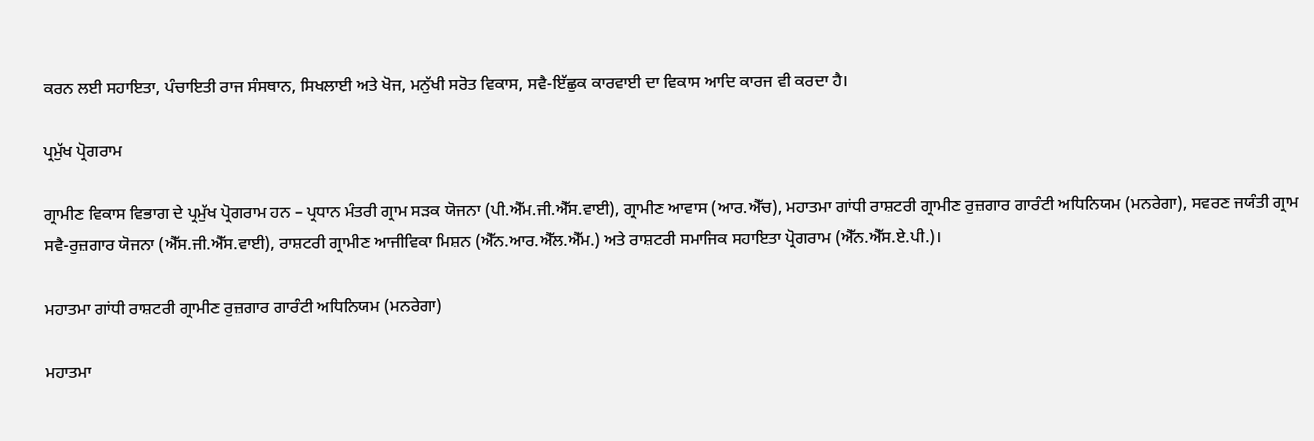ਕਰਨ ਲਈ ਸਹਾਇਤਾ, ਪੰਚਾਇਤੀ ਰਾਜ ਸੰਸਥਾਨ, ਸਿਖਲਾਈ ਅਤੇ ਖੋਜ, ਮਨੁੱਖੀ ਸਰੋਤ ਵਿਕਾਸ, ਸਵੈ-ਇੱਛੁਕ ਕਾਰਵਾਈ ਦਾ ਵਿਕਾਸ ਆਦਿ ਕਾਰਜ ਵੀ ਕਰਦਾ ਹੈ।

ਪ੍ਰਮੁੱਖ ਪ੍ਰੋਗਰਾਮ

ਗ੍ਰਾਮੀਣ ਵਿਕਾਸ ਵਿਭਾਗ ਦੇ ਪ੍ਰਮੁੱਖ ਪ੍ਰੋਗਰਾਮ ਹਨ – ਪ੍ਰਧਾਨ ਮੰਤਰੀ ਗ੍ਰਾਮ ਸੜਕ ਯੋਜਨਾ (ਪੀ.ਐੱਮ.ਜੀ.ਐੱਸ.ਵਾਈ), ਗ੍ਰਾਮੀਣ ਆਵਾਸ (ਆਰ.ਐੱਚ), ਮਹਾਤਮਾ ਗਾਂਧੀ ਰਾਸ਼ਟਰੀ ਗ੍ਰਾਮੀਣ ਰੁਜ਼ਗਾਰ ਗਾਰੰਟੀ ਅਧਿਨਿਯਮ (ਮਨਰੇਗਾ), ਸਵਰਣ ਜਯੰਤੀ ਗ੍ਰਾਮ ਸਵੈ-ਰੁਜ਼ਗਾਰ ਯੋਜਨਾ (ਐੱਸ.ਜੀ.ਐੱਸ.ਵਾਈ), ਰਾਸ਼ਟਰੀ ਗ੍ਰਾਮੀਣ ਆਜੀਵਿਕਾ ਮਿਸ਼ਨ (ਐੱਨ.ਆਰ.ਐੱਲ.ਐੱਮ.) ਅਤੇ ਰਾਸ਼ਟਰੀ ਸਮਾਜਿਕ ਸਹਾਇਤਾ ਪ੍ਰੋਗਰਾਮ (ਐੱਨ.ਐੱਸ.ਏ.ਪੀ.)।

ਮਹਾਤਮਾ ਗਾਂਧੀ ਰਾਸ਼ਟਰੀ ਗ੍ਰਾਮੀਣ ਰੁਜ਼ਗਾਰ ਗਾਰੰਟੀ ਅਧਿਨਿਯਮ (ਮਨਰੇਗਾ)

ਮਹਾਤਮਾ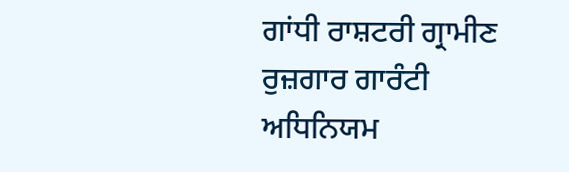ਗਾਂਧੀ ਰਾਸ਼ਟਰੀ ਗ੍ਰਾਮੀਣ ਰੁਜ਼ਗਾਰ ਗਾਰੰਟੀ ਅਧਿਨਿਯਮ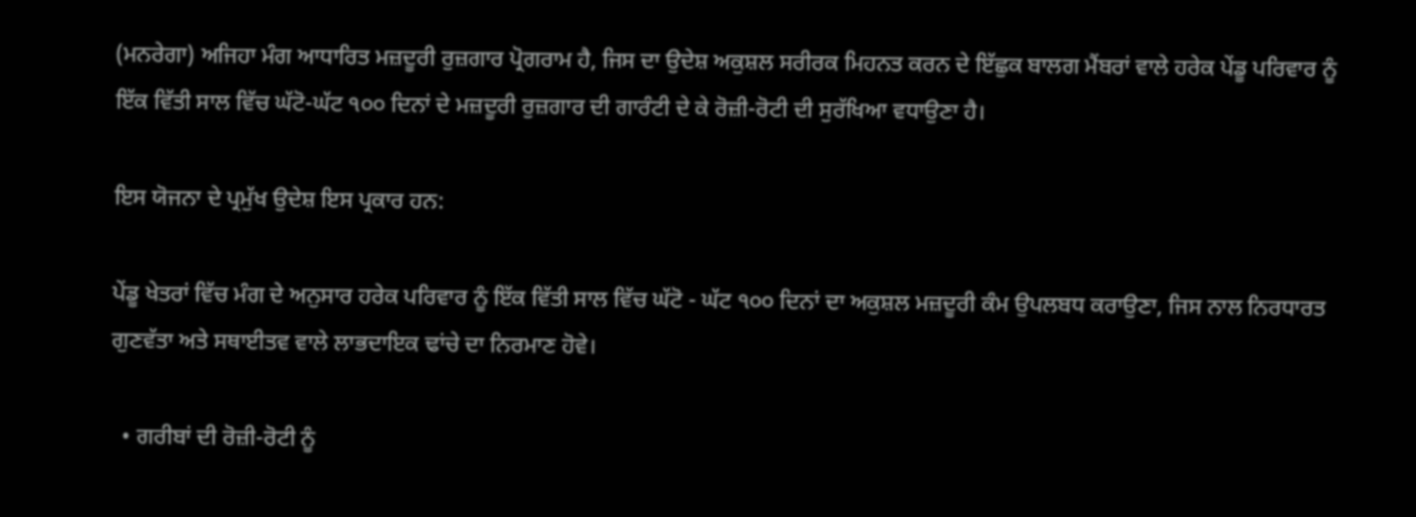(ਮਨਰੇਗਾ) ਅਜਿਹਾ ਮੰਗ ਆਧਾਰਿਤ ਮਜ਼ਦੂਰੀ ਰੁਜ਼ਗਾਰ ਪ੍ਰੋਗਰਾਮ ਹੈ, ਜਿਸ ਦਾ ਉਦੇਸ਼ ਅਕੁਸ਼ਲ ਸਰੀਰਕ ਮਿਹਨਤ ਕਰਨ ਦੇ ਇੱਛੁਕ ਬਾਲਗ ਮੈਂਬਰਾਂ ਵਾਲੇ ਹਰੇਕ ਪੇਂਡੂ ਪਰਿਵਾਰ ਨੂੰ ਇੱਕ ਵਿੱਤੀ ਸਾਲ ਵਿੱਚ ਘੱਟੋ-ਘੱਟ ੧੦੦ ਦਿਨਾਂ ਦੇ ਮਜ਼ਦੂਰੀ ਰੁਜ਼ਗਾਰ ਦੀ ਗਾਰੰਟੀ ਦੇ ਕੇ ਰੋਜ਼ੀ-ਰੋਟੀ ਦੀ ਸੁਰੱਖਿਆ ਵਧਾਉਣਾ ਹੈ।

ਇਸ ਯੋਜਨਾ ਦੇ ਪ੍ਰਮੁੱਖ ਉਦੇਸ਼ ਇਸ ਪ੍ਰਕਾਰ ਹਨ:

ਪੇਂਡੂ ਖੇਤਰਾਂ ਵਿੱਚ ਮੰਗ ਦੇ ਅਨੁਸਾਰ ਹਰੇਕ ਪਰਿਵਾਰ ਨੂੰ ਇੱਕ ਵਿੱਤੀ ਸਾਲ ਵਿੱਚ ਘੱਟੋ - ਘੱਟ ੧੦੦ ਦਿਨਾਂ ਦਾ ਅਕੁਸ਼ਲ ਮਜ਼ਦੂਰੀ ਕੰਮ ਉਪਲਬਧ ਕਰਾਉਣਾ, ਜਿਸ ਨਾਲ ਨਿਰਧਾਰਤ ਗੁਣਵੱਤਾ ਅਤੇ ਸਥਾਈਤਵ ਵਾਲੇ ਲਾਭਦਾਇਕ ਢਾਂਚੇ ਦਾ ਨਿਰਮਾਣ ਹੋਵੇ।

  • ਗਰੀਬਾਂ ਦੀ ਰੋਜ਼ੀ-ਰੋਟੀ ਨੂੰ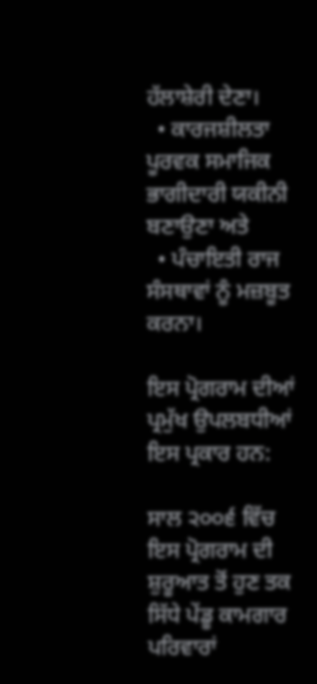ਹੱਲਾਸ਼ੇਰੀ ਦੇਣਾ।
  • ਕਾਰਜਸ਼ੀਲਤਾ ਪੂਰਵਕ ਸਮਾਜਿਕ ਭਾਗੀਦਾਰੀ ਯਕੀਨੀ ਬਣਾਉਣਾ ਅਤੇ
  • ਪੰਚਾਇਤੀ ਰਾਜ ਸੰਸਥਾਵਾਂ ਨੂੰ ਮਜ਼ਬੂਤ ਕਰਨਾ।

ਇਸ ਪ੍ਰੋਗਰਾਮ ਦੀਆਂ ਪ੍ਰਮੁੱਖ ਉਪਲਬਧੀਆਂ ਇਸ ਪ੍ਰਕਾਰ ਹਨ:

ਸਾਲ ੨੦੦੬ ਵਿੱਚ ਇਸ ਪ੍ਰੋਗਰਾਮ ਦੀ ਸ਼ੁਰੂਆਤ ਤੋਂ ਹੁਣ ਤਕ ਸਿੱਧੇ ਪੇਂਡੂ ਕਾਮਗਾਰ ਪਰਿਵਾਰਾਂ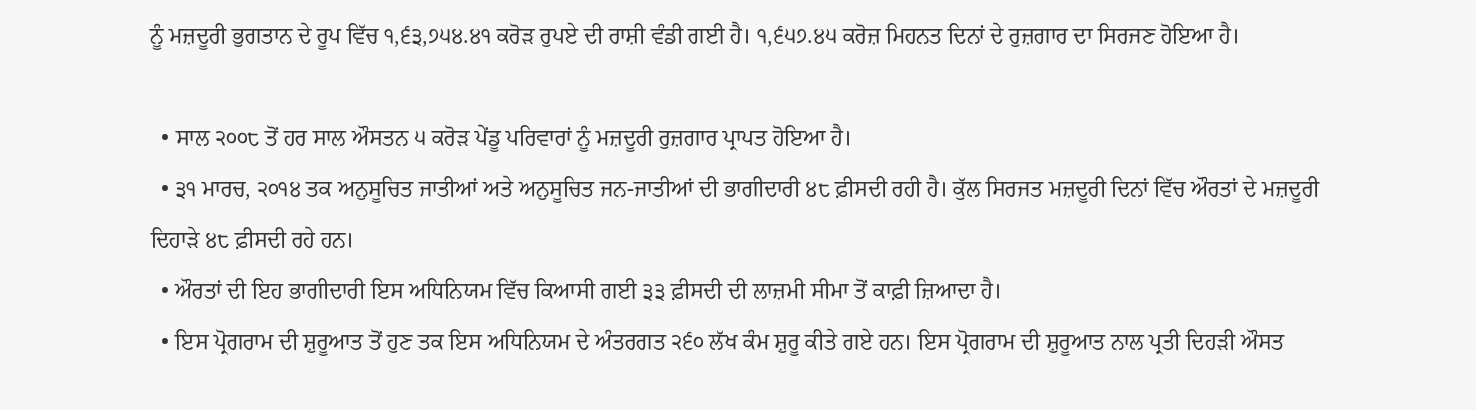ਨੂੰ ਮਜ਼ਦੂਰੀ ਭੁਗਤਾਨ ਦੇ ਰੂਪ ਵਿੱਚ ੧,੬੩,੭੫੪.੪੧ ਕਰੋੜ ਰੁਪਏ ਦੀ ਰਾਸ਼ੀ ਵੰਡੀ ਗਈ ਹੈ। ੧,੬੫੭.੪੫ ਕਰੋਜ਼ ਮਿਹਨਤ ਦਿਨਾਂ ਦੇ ਰੁਜ਼ਗਾਰ ਦਾ ਸਿਰਜਣ ਹੋਇਆ ਹੈ।

  • ਸਾਲ ੨੦੦੮ ਤੋਂ ਹਰ ਸਾਲ ਔਸਤਨ ੫ ਕਰੋੜ ਪੇਂਡੂ ਪਰਿਵਾਰਾਂ ਨੂੰ ਮਜ਼ਦੂਰੀ ਰੁਜ਼ਗਾਰ ਪ੍ਰਾਪਤ ਹੋਇਆ ਹੈ।
  • ੩੧ ਮਾਰਚ, ੨੦੧੪ ਤਕ ਅਨੁਸੂਚਿਤ ਜਾਤੀਆਂ ਅਤੇ ਅਨੁਸੂਚਿਤ ਜਨ-ਜਾਤੀਆਂ ਦੀ ਭਾਗੀਦਾਰੀ ੪੮ ਫ਼ੀਸਦੀ ਰਹੀ ਹੈ। ਕੁੱਲ ਸਿਰਜਤ ਮਜ਼ਦੂਰੀ ਦਿਨਾਂ ਵਿੱਚ ਔਰਤਾਂ ਦੇ ਮਜ਼ਦੂਰੀ ਦਿਹਾੜੇ ੪੮ ਫ਼ੀਸਦੀ ਰਹੇ ਹਨ।
  • ਔਰਤਾਂ ਦੀ ਇਹ ਭਾਗੀਦਾਰੀ ਇਸ ਅਧਿਨਿਯਮ ਵਿੱਚ ਕਿਆਸੀ ਗਈ ੩੩ ਫ਼ੀਸਦੀ ਦੀ ਲਾਜ਼ਮੀ ਸੀਮਾ ਤੋਂ ਕਾਫ਼ੀ ਜ਼ਿਆਦਾ ਹੈ।
  • ਇਸ ਪ੍ਰੋਗਰਾਮ ਦੀ ਸ਼ੁਰੂਆਤ ਤੋਂ ਹੁਣ ਤਕ ਇਸ ਅਧਿਨਿਯਮ ਦੇ ਅੰਤਰਗਤ ੨੬੦ ਲੱਖ ਕੰਮ ਸ਼ੁਰੂ ਕੀਤੇ ਗਏ ਹਨ। ਇਸ ਪ੍ਰੋਗਰਾਮ ਦੀ ਸ਼ੁਰੂਆਤ ਨਾਲ ਪ੍ਰਤੀ ਦਿਹੜੀ ਔਸਤ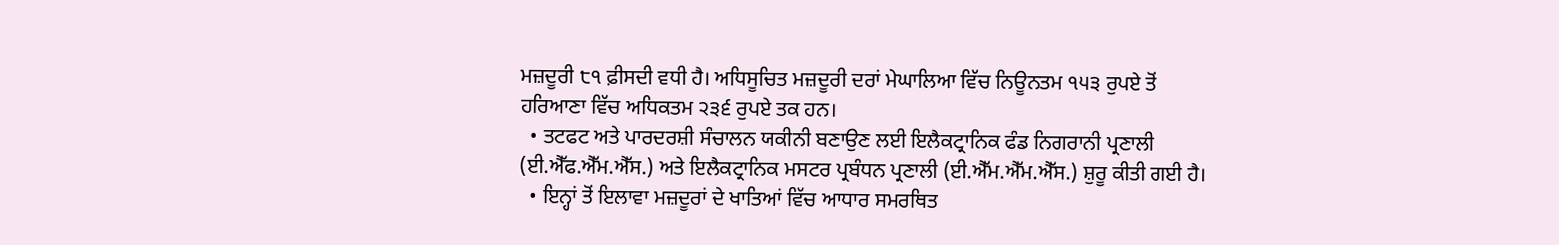ਮਜ਼ਦੂਰੀ ੮੧ ਫ਼ੀਸਦੀ ਵਧੀ ਹੈ। ਅਧਿਸੂਚਿਤ ਮਜ਼ਦੂਰੀ ਦਰਾਂ ਮੇਘਾਲਿਆ ਵਿੱਚ ਨਿਊਨਤਮ ੧੫੩ ਰੁਪਏ ਤੋਂ ਹਰਿਆਣਾ ਵਿੱਚ ਅਧਿਕਤਮ ੨੩੬ ਰੁਪਏ ਤਕ ਹਨ।
  • ਤਟਫਟ ਅਤੇ ਪਾਰਦਰਸ਼ੀ ਸੰਚਾਲਨ ਯਕੀਨੀ ਬਣਾਉਣ ਲਈ ਇਲੈਕਟ੍ਰਾਨਿਕ ਫੰਡ ਨਿਗਰਾਨੀ ਪ੍ਰਣਾਲੀ (ਈ.ਐੱਫ.ਐੱਮ.ਐੱਸ.) ਅਤੇ ਇਲੈਕਟ੍ਰਾਨਿਕ ਮਸਟ‍ਰ ਪ੍ਰਬੰਧਨ ਪ੍ਰਣਾਲੀ (ਈ.ਐੱਮ.ਐੱਮ.ਐੱਸ.) ਸ਼ੁਰੂ ਕੀਤੀ ਗਈ ਹੈ।
  • ਇਨ੍ਹਾਂ ਤੋਂ ਇਲਾਵਾ ਮਜ਼ਦੂਰਾਂ ਦੇ ਖਾਤਿਆਂ ਵਿੱਚ ਆਧਾਰ ਸਮਰਥਿਤ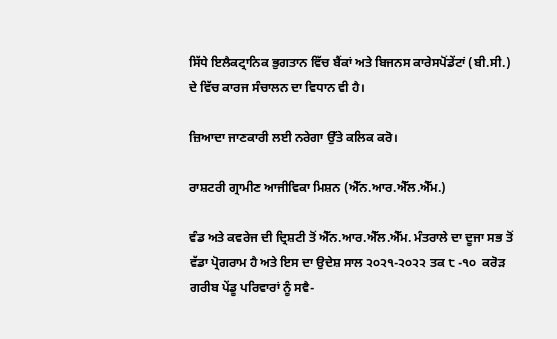ਸਿੱਧੇ ਇਲੈਕਟ੍ਰਾਨਿਕ ਭੁਗਤਾਨ ਵਿੱਚ ਬੈਂਕਾਂ ਅਤੇ ਬਿਜਨਸ ਕਾਰੇਸਪੋਂਡੇਂਟਾਂ (ਬੀ.ਸੀ.) ਦੇ ਵਿੱਚ ਕਾਰਜ ਸੰਚਾਲਨ ਦਾ ਵਿਧਾਨ ਵੀ ਹੈ।

ਜ਼ਿਆਦਾ ਜਾਣਕਾਰੀ ਲਈ ਨਰੇਗਾ ਉੱਤੇ ਕਲਿਕ ਕਰੋ।

ਰਾਸ਼ਟਰੀ ਗ੍ਰਾਮੀਣ ਆਜੀਵਿਕਾ ਮਿਸ਼ਨ (ਐੱਨ.ਆਰ.ਐੱਲ.ਐੱਮ.)

ਵੰਡ ਅਤੇ ਕਵਰੇਜ ਦੀ ਦ੍ਰਿਸ਼ਟੀ ਤੋਂ ਐੱਨ.ਆਰ.ਐੱਲ.ਐੱਮ. ਮੰਤਰਾਲੇ ਦਾ ਦੂਜਾ ਸਭ ਤੋਂ ਵੱਡਾ ਪ੍ਰੋਗਰਾਮ ਹੈ ਅਤੇ ਇਸ ਦਾ ਉਦੇਸ਼ ਸਾਲ ੨੦੨੧-੨੦੨੨ ਤਕ ੮ -੧੦  ਕਰੋੜ ਗਰੀਬ ਪੇਂਡੂ ਪਰਿਵਾਰਾਂ ਨੂੰ ਸਵੈ-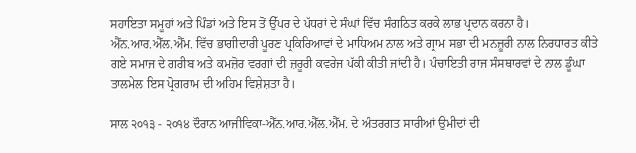ਸਹਾਇਤਾ ਸਮੂਹਾਂ ਅਤੇ ਪਿੰਡਾਂ ਅਤੇ ਇਸ ਤੋਂ ਉੱਪਰ ਦੇ ਪੱਧਰਾਂ ਦੇ ਸੰਘਾਂ ਵਿੱਚ ਸੰਗਠਿਤ ਕਰਕੇ ਲਾਭ ਪ੍ਰਦਾਨ ਕਰਨਾ ਹੈ। ਐੱਨ.ਆਰ.ਐੱਲ.ਐੱਮ. ਵਿੱਚ ਭਾਗੀਦਾਰੀ ਪੂਰਣ ਪ੍ਰਕਿਰਿਆਵਾਂ ਦੇ ਮਾਧਿਅ‍ਮ ਨਾਲ ਅਤੇ ਗ੍ਰਾਮ ਸਭਾ ਦੀ ਮਨਜ਼ੂਰੀ ਨਾਲ ਨਿਰਧਾਰਤ ਕੀਤੇ ਗਏ ਸਮਾਜ ਦੇ ਗਰੀਬ ਅਤੇ ਕਮਜ਼ੋਰ ਵਰਗਾਂ ਦੀ ਜ਼ਰੂਰੀ ਕਵਰੇਜ ਪੱਕੀ ਕੀਤੀ ਜਾਂਦੀ ਹੈ। ਪੰਚਾਇਤੀ ਰਾਜ ਸੰਸਥਾਰਵਾਂ ਦੇ ਨਾਲ ਡੂੰਘਾ ਤਾਲਮੇਲ ਇਸ ਪ੍ਰੋਗਰਾਮ ਦੀ ਅਹਿਮ ਵਿਸ਼ੇਸ਼ਤਾ ਹੈ।

ਸਾਲ ੨੦੧੩ - ੨੦੧੪ ਦੌਰਾਨ ਆਜੀਵਿਕਾ-ਐੱਨ.ਆਰ.ਐੱਲ.ਐੱਮ. ਦੇ ਅੰਤਰਗਤ ਸਾਰੀਆਂ ਉਮੀਦਾਂ ਦੀ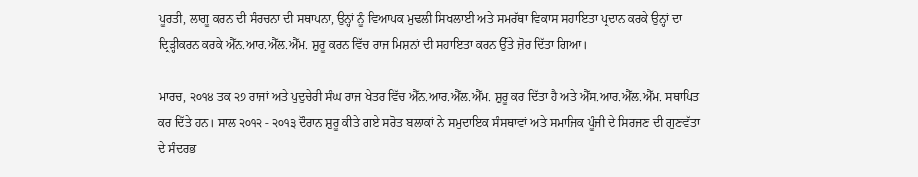ਪੂਰਤੀ, ਲਾਗੂ ਕਰਨ ਦੀ ਸੰਰਚਨਾ ਦੀ ਸਥਾਪਨਾ, ਉਨ੍ਹਾਂ ਨੂੰ ਵਿਆਪਕ ਮੁਢਲੀ ਸਿਖਲਾਈ ਅਤੇ ਸਮਰੱਥਾ ਵਿਕਾਸ ਸਹਾਇਤਾ ਪ੍ਰਦਾਨ ਕਰਕੇ ਉਨ੍ਹਾਂ ਦਾ ਦ੍ਰਿੜ੍ਹੀਕਰਨ ਕਰਕੇ ਐੱਨ.ਆਰ.ਐੱਲ.ਐੱਮ. ਸ਼ੁਰੂ ਕਰਨ ਵਿੱਚ ਰਾਜ ਮਿਸ਼ਨਾਂ ਦੀ ਸਹਾਇਤਾ ਕਰਨ ਉੱਤੇ ਜ਼ੋਰ ਦਿੱਤਾ ਗਿਆ।

ਮਾਰਚ, ੨੦੧੪ ਤਕ ੨੭ ਰਾਜਾਂ ਅਤੇ ਪੁਦੁਚੇਰੀ ਸੰਘ ਰਾਜ ਖੇਤਰ ਵਿੱਚ ਐੱਨ.ਆਰ.ਐੱਲ.ਐੱਮ. ਸ਼ੁਰੂ ਕਰ ਦਿੱਤਾ ਹੈ ਅਤੇ ਐੱਸ.ਆਰ.ਐੱਲ.ਐੱਮ. ਸਥਾਪਿਤ ਕਰ ਦਿੱਤੇ ਹਨ। ਸਾਲ ੨੦੧੨ - ੨੦੧੩ ਦੌਰਾਨ ਸ਼ੁਰੂ ਕੀਤੇ ਗਏ ਸਰੋਤ ਬਲਾਕਾਂ ਨੇ ਸਮੁਦਾਇਕ ਸੰਸਥਾ‍ਵਾਂ ਅਤੇ ਸਮਾਜਿਕ ਪੂੰਜੀ ਦੇ ਸਿਰਜਣ ਦੀ ਗੁਣਵੱਤਾ ਦੇ ਸੰਦਰਭ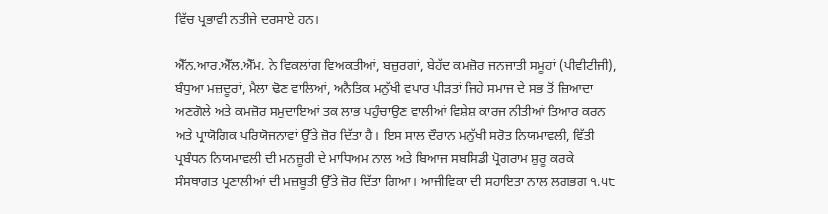ਵਿੱਚ ਪ੍ਰਭਾਵੀ ਨਤੀਜੇ ਦਰਸਾਏ ਹਨ।

ਐੱਨ.ਆਰ.ਐੱਲ.ਐੱਮ. ਨੇ ਵਿਕਲਾਂਗ ਵਿਅਕਤੀਆਂ, ਬਜ਼ੁਰਗਾਂ, ਬੇਹੱਦ ਕਮਜ਼ੋਰ ਜਨਜਾਤੀ ਸਮੂਹਾਂ (ਪੀਵੀਟੀਜੀ), ਬੰਧੁਆ ਮਜ਼ਦੂਰਾਂ, ਮੈਲਾ ਢੋਣ ਵਾਲਿਆਂ, ਅਨੈਤਿਕ ਮਨੁੱਖੀ ਵਪਾਰ ਪੀੜਤਾਂ ਜਿਹੇ ਸਮਾਜ ਦੇ ਸਭ ਤੋਂ ਜ਼ਿਆਦਾ ਅਣਗੋਲੇ ਅਤੇ ਕਮਜ਼ੋਰ ਸਮੁਦਾਇਆਂ ਤਕ ਲਾਭ ਪਹੁੰਚਾਉਣ ਵਾਲੀਆਂ ਵਿਸ਼ੇਸ਼ ਕਾਰਜ ਨੀਤੀਆਂ ਤਿਆਰ ਕਰਨ ਅਤੇ ਪ੍ਰਾਯੋਗਿਕ ਪਰਿਯੋਜਨਾਵਾਂ ਉੱਤੇ ਜ਼ੋਰ ਦਿੱਤਾ ਹੈ। ਇਸ ਸਾਲ ਦੌਰਾਨ ਮਨੁੱਖੀ ਸਰੋਤ ਨਿਯਮਾਵਲੀ, ਵਿੱਤੀ ਪ੍ਰਬੰਧਨ ਨਿਯਮਾਵਲੀ ਦੀ ਮਨਜ਼ੂਰੀ ਦੇ ਮਾਧਿਅਮ ਨਾਲ ਅਤੇ ਬਿਆਜ ਸਬਸਿਡੀ ਪ੍ਰੋਗਰਾਮ ਸ਼ੁਰੂ ਕਰਕੇ ਸੰਸਥਾਗਤ ਪ੍ਰਣਾਲੀਆਂ ਦੀ ਮਜ਼ਬੂਤੀ ਉੱਤੇ ਜ਼ੋਰ ਦਿੱਤਾ ਗਿਆ। ਆਜੀਵਿਕਾ ਦੀ ਸਹਾਇਤਾ ਨਾਲ ਲਗਭਗ ੧.੫੮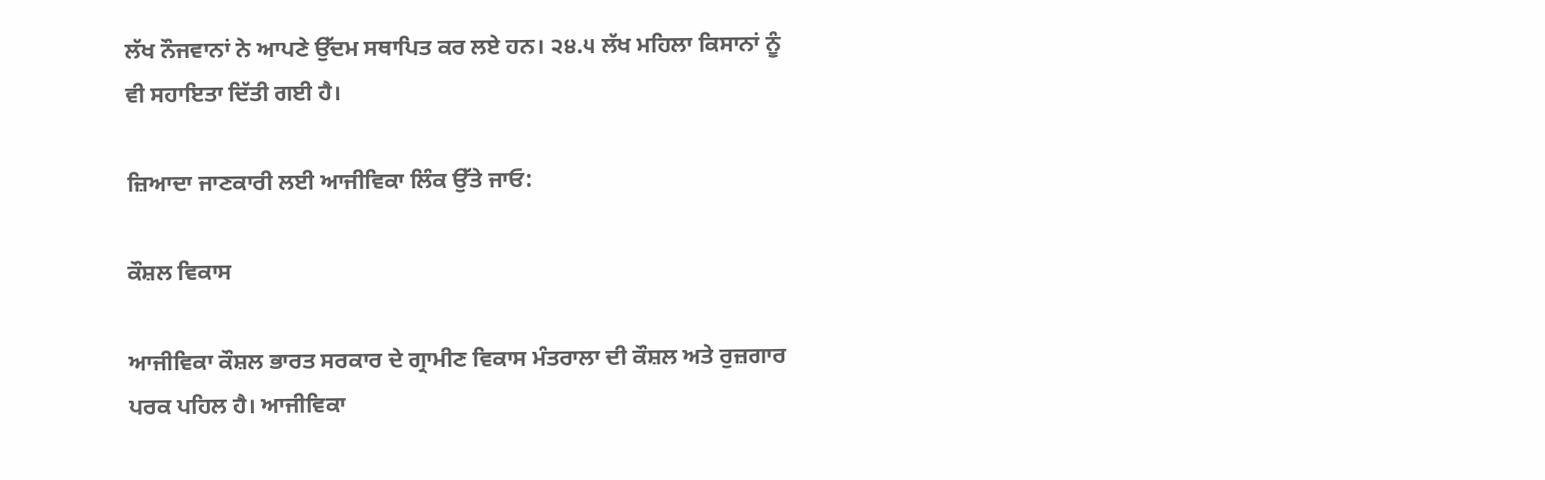ਲੱਖ ਨੌਜਵਾਨਾਂ ਨੇ ਆਪਣੇ ਉੱਦਮ ਸਥਾਪਿਤ ਕਰ ਲਏ ਹਨ। ੨੪.੫ ਲੱਖ ਮਹਿਲਾ ਕਿਸਾਨਾਂ ਨੂੰ ਵੀ ਸਹਾਇਤਾ ਦਿੱਤੀ ਗਈ ਹੈ।

ਜ਼ਿਆਦਾ ਜਾਣਕਾਰੀ ਲਈ ਆਜੀਵਿਕਾ ਲਿੰਕ ਉੱਤੇ ਜਾਓ:

ਕੌਸ਼ਲ ਵਿਕਾਸ

ਆਜੀਵਿਕਾ ਕੌਸ਼ਲ ਭਾਰਤ ਸਰਕਾਰ ਦੇ ਗ੍ਰਾਮੀਣ ਵਿਕਾਸ ਮੰਤਰਾਲਾ ਦੀ ਕੌਸ਼ਲ ਅਤੇ ਰੁਜ਼ਗਾਰ ਪਰਕ ਪਹਿਲ ਹੈ। ਆਜੀਵਿਕਾ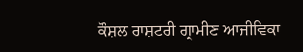ਕੌਸ਼ਲ ਰਾਸ਼ਟਰੀ ਗ੍ਰਾਮੀਣ ਆਜੀਵਿਕਾ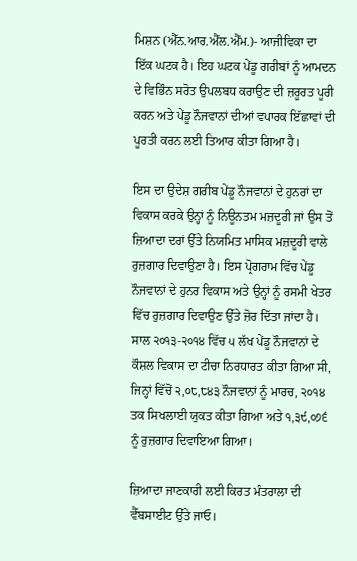ਮਿਸ਼ਨ (ਐੱਨ.ਆਰ.ਐੱਲ.ਐੱਮ.)- ਆਜੀਵਿਕਾ ਦਾ ਇੱਕ ਘਟਕ ਹੈ। ਇਹ ਘਟਕ ਪੇਂਡੂ ਗਰੀਬਾਂ ਨੂੰ ਆਮਦਨ ਦੇ ਵਿਭਿੰਨ ਸਰੋਤ ਉਪਲਬਧ ਕਰਾਉਣ ਦੀ ਜ਼ਰੂਰਤ ਪੂਰੀ ਕਰਨ ਅਤੇ ਪੇਂਡੂ ਨੌਜਵਾਨਾਂ ਦੀਆਂ ਵਪਾਰਕ ਇੱਛਾਵਾਂ ਦੀ ਪੂਰਤੀ ਕਰਨ ਲਈ ਤਿਆਰ ਕੀਤਾ ਗਿਆ ਹੈ।

ਇਸ ਦਾ ਉਦੇਸ਼ ਗਰੀਬ ਪੇਂਡੂ ਨੌਜਵਾਨਾਂ ਦੇ ਹੁਨਰਾਂ ਦਾ ਵਿਕਾਸ ਕਰਕੇ ਉਨ੍ਹਾਂ ਨੂੰ ਨਿਊਨਤਮ ਮਜ਼ਦੂਰੀ ਜਾਂ ਉਸ ਤੋਂ ਜ਼ਿਆਦਾ ਦਰਾਂ ਉੱਤੇ ਨਿਯਮਿਤ ਮਾਸਿਕ ਮਜ਼ਦੂਰੀ ਵਾਲੇ ਰੁਜ਼ਗਾਰ ਦਿਵਾਉਣਾ ਹੈ। ਇਸ ਪ੍ਰੋਗਰਾਮ ਵਿੱਚ ਪੇਂਡੂ ਨੌਜਵਾਨਾਂ ਦੇ ਹੁਨਰ ਵਿਕਾਸ ਅਤੇ ਉਨ੍ਹਾਂ ਨੂੰ ਰਸਮੀ ਖੇਤਰ ਵਿੱਚ ਰੁਜ਼ਗਾਰ ਦਿਵਾਉਣ ਉੱਤੇ ਜ਼ੋਰ ਦਿੱਤਾ ਜਾਂਦਾ ਹੈ। ਸਾਲ ੨੦੧੩-੨੦੧੪ ਵਿੱਚ ੫ ਲੱਖ ਪੇਂਡੂ ਨੌਜਵਾਨਾਂ ਦੇ ਕੌਸ਼ਲ ਵਿਕਾਸ ਦਾ ਟੀਚਾ ਨਿਰਧਾਰਤ ਕੀਤਾ ਗਿਆ ਸੀ, ਜਿਨ੍ਹਾਂ ਵਿੱਚੋਂ ੨,੦੮,੮੪੩ ਨੌਜਵਾਨਾਂ ਨੂੰ ਮਾਰਚ, ੨੦੧੪ ਤਕ ਸਿਖਲਾਈ ਯੁਕਤ ਕੀਤਾ ਗਿਆ ਅਤੇ ੧,੩੯,੦੭੬ ਨੂੰ ਰੁਜ਼ਗਾਰ ਦਿਵਾਇਆ ਗਿਆ।

ਜ਼ਿਆਦਾ ਜਾਣਕਾਰੀ ਲਈ ਕਿਰਤ ਮੰਤਰਾਲਾ ਦੀ ਵੈੱਬਸਾਈਟ ਉੱਤੇ ਜਾਓ।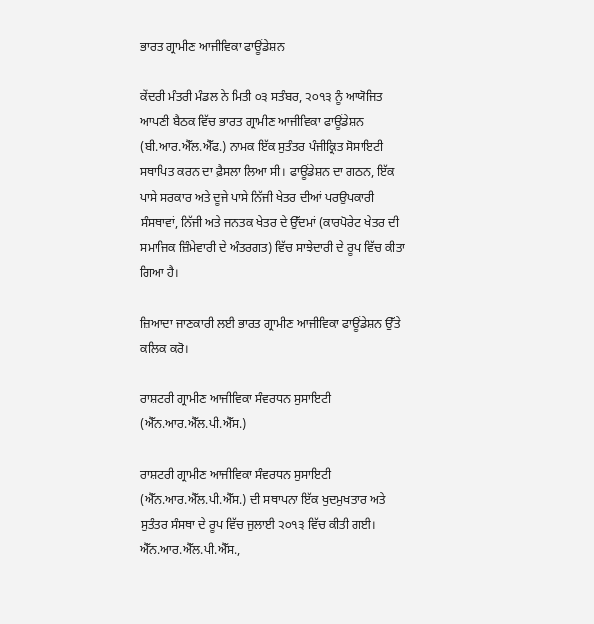ਭਾਰਤ ਗ੍ਰਾਮੀਣ ਆਜੀਵਿਕਾ ਫਾਊਂਡੇਸ਼ਨ

ਕੇਂਦਰੀ ਮੰਤਰੀ ਮੰਡਲ ਨੇ ਮਿਤੀ ੦੩ ਸਤੰਬਰ, ੨੦੧੩ ਨੂੰ ਆਯੋਜਿਤ ਆਪਣੀ ਬੈਠਕ ਵਿੱਚ ਭਾਰਤ ਗ੍ਰਾਮੀਣ ਆਜੀਵਿਕਾ ਫਾਊਂਡੇਸ਼ਨ (ਬੀ.ਆਰ.ਐੱਲ.ਐੱਫ.) ਨਾਮਕ ਇੱਕ ਸੁਤੰਤਰ ਪੰਜੀਕ੍ਰਿਤ ਸੋਸਾਇਟੀ ਸਥਾਪਿਤ ਕਰਨ ਦਾ ਫ਼ੈਸਲਾ ਲਿਆ ਸੀ। ਫਾਊਂਡੇਸ਼ਨ ਦਾ ਗਠਨ, ਇੱਕ ਪਾਸੇ ਸਰਕਾਰ ਅਤੇ ਦੂਜੇ ਪਾਸੇ ਨਿੱਜੀ ਖੇਤਰ ਦੀਆਂ ਪਰਉਪਕਾਰੀ ਸੰਸਥਾਵਾਂ, ਨਿੱਜੀ ਅਤੇ ਜਨਤਕ ਖੇਤਰ ਦੇ ਉੱਦਮਾਂ (ਕਾਰਪੋਰੇਟ ਖੇਤਰ ਦੀ ਸਮਾਜਿਕ ਜ਼ਿੰਮੇਵਾਰੀ ਦੇ ਅੰਤਰਗਤ) ਵਿੱਚ ਸਾਝੇਦਾਰੀ ਦੇ ਰੂਪ ਵਿੱਚ ਕੀਤਾ ਗਿਆ ਹੈ।

ਜ਼ਿਆਦਾ ਜਾਣਕਾਰੀ ਲਈ ਭਾਰਤ ਗ੍ਰਾਮੀਣ ਆਜੀਵਿਕਾ ਫਾਊਂਡੇਸ਼ਨ ਉੱਤੇ ਕਲਿਕ ਕਰੋ।

ਰਾਸ਼ਟਰੀ ਗ੍ਰਾਮੀਣ ਆਜੀਵਿਕਾ ਸੰਵਰਧਨ ਸੁਸਾਇਟੀ (ਐੱਨ.ਆਰ.ਐੱਲ.ਪੀ.ਐੱਸ.)

ਰਾਸ਼ਟਰੀ ਗ੍ਰਾਮੀਣ ਆਜੀਵਿਕਾ ਸੰਵਰਧਨ ਸੁਸਾਇਟੀ (ਐੱਨ.ਆਰ.ਐੱਲ.ਪੀ.ਐੱਸ.) ਦੀ ਸਥਾਪਨਾ ਇੱਕ ਖੁਦਮੁਖਤਾਰ ਅਤੇ ਸੁਤੰਤਰ ਸੰਸਥਾ ਦੇ ਰੂਪ ਵਿੱਚ ਜੁਲਾਈ ੨੦੧੩ ਵਿੱਚ ਕੀਤੀ ਗਈ। ਐੱਨ.ਆਰ.ਐੱਲ.ਪੀ.ਐੱਸ.,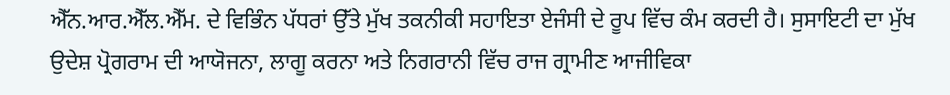ਐੱਨ.ਆਰ.ਐੱਲ.ਐੱਮ. ਦੇ ਵਿਭਿੰਨ ਪੱਧਰਾਂ ਉੱਤੇ ਮੁੱਖ ਤਕਨੀਕੀ ਸਹਾਇਤਾ ਏਜੰਸੀ ਦੇ ਰੂਪ ਵਿੱਚ ਕੰਮ ਕਰਦੀ ਹੈ। ਸੁਸਾਇਟੀ ਦਾ ਮੁੱਖ ਉਦੇਸ਼ ਪ੍ਰੋਗਰਾਮ ਦੀ ਆਯੋਜਨਾ, ਲਾਗੂ ਕਰਨਾ ਅਤੇ ਨਿਗਰਾਨੀ ਵਿੱਚ ਰਾਜ ਗ੍ਰਾਮੀਣ ਆਜੀਵਿਕਾ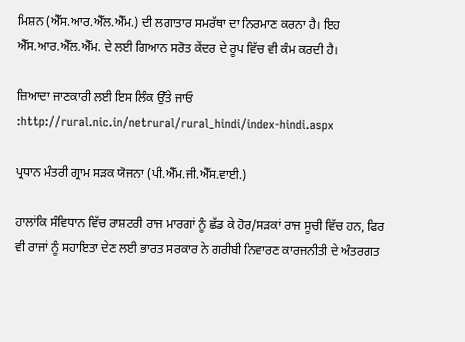ਮਿਸ਼ਨ (ਐੱਸ.ਆਰ.ਐੱਲ.ਐੱਮ.) ਦੀ ਲਗਾਤਾਰ ਸਮਰੱਥਾ ਦਾ ਨਿਰਮਾਣ ਕਰਨਾ ਹੈ। ਇਹ ਐੱਸ.ਆਰ.ਐੱਲ.ਐੱਮ. ਦੇ ਲਈ ਗਿਆਨ ਸਰੋਤ ਕੇਂਦਰ ਦੇ ਰੂਪ ਵਿੱਚ ਵੀ ਕੰਮ ਕਰਦੀ ਹੈ।

ਜ਼ਿਆਦਾ ਜਾਣਕਾਰੀ ਲਈ ਇਸ ਲਿੰਕ ਉੱਤੇ ਜਾਓ :http://rural.nic.in/netrural/rural_hindi/index-hindi.aspx

ਪ੍ਰਧਾਨ ਮੰਤਰੀ ਗ੍ਰਾਮ ਸੜਕ ਯੋਜਨਾ (ਪੀ.ਐੱਮ.ਜੀ.ਐੱਸ.ਵਾਈ.)

ਹਾਲਾਂਕਿ ਸੰਵਿਧਾਨ ਵਿੱਚ ਰਾਸ਼ਟਰੀ ਰਾਜ ਮਾਰਗਾਂ ਨੂੰ ਛੱਡ ਕੇ ਹੋਰ/ਸੜਕਾਂ ਰਾਜ ਸੂਚੀ ਵਿੱਚ ਹਨ, ਫਿਰ ਵੀ ਰਾਜਾਂ ਨੂੰ ਸਹਾਇਤਾ ਦੇਣ ਲਈ ਭਾਰਤ ਸਰਕਾਰ ਨੇ ਗਰੀਬੀ ਨਿਵਾਰਣ ਕਾਰਜਨੀਤੀ ਦੇ ਅੰਤਰਗਤ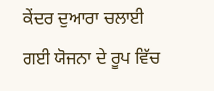ਕੇਂਦਰ ਦੁਆਰਾ ਚਲਾਈ ਗਈ ਯੋਜਨਾ ਦੇ ਰੂਪ ਵਿੱਚ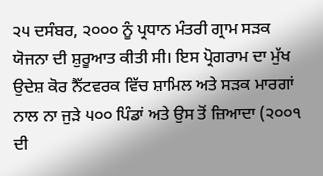੨੫ ਦਸੰਬਰ, ੨੦੦੦ ਨੂੰ ਪ੍ਰਧਾਨ ਮੰਤਰੀ ਗ੍ਰਾਮ ਸੜਕ ਯੋਜਨਾ ਦੀ ਸ਼ੁਰੂਆਤ ਕੀਤੀ ਸੀ। ਇਸ ਪ੍ਰੋਗਰਾਮ ਦਾ ਮੁੱਖ ਉਦੇਸ਼ ਕੋਰ ਨੈੱਟਵਰਕ ਵਿੱਚ ਸ਼ਾਮਿਲ ਅਤੇ ਸੜਕ ਮਾਰਗਾਂ ਨਾਲ ਨਾ ਜੁੜੇ ੫੦੦ ਪਿੰਡਾਂ ਅਤੇ ਉਸ ਤੋਂ ਜ਼ਿਆਦਾ (੨੦੦੧ ਦੀ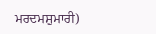ਮਰਦਮਸ਼ੁਮਾਰੀ)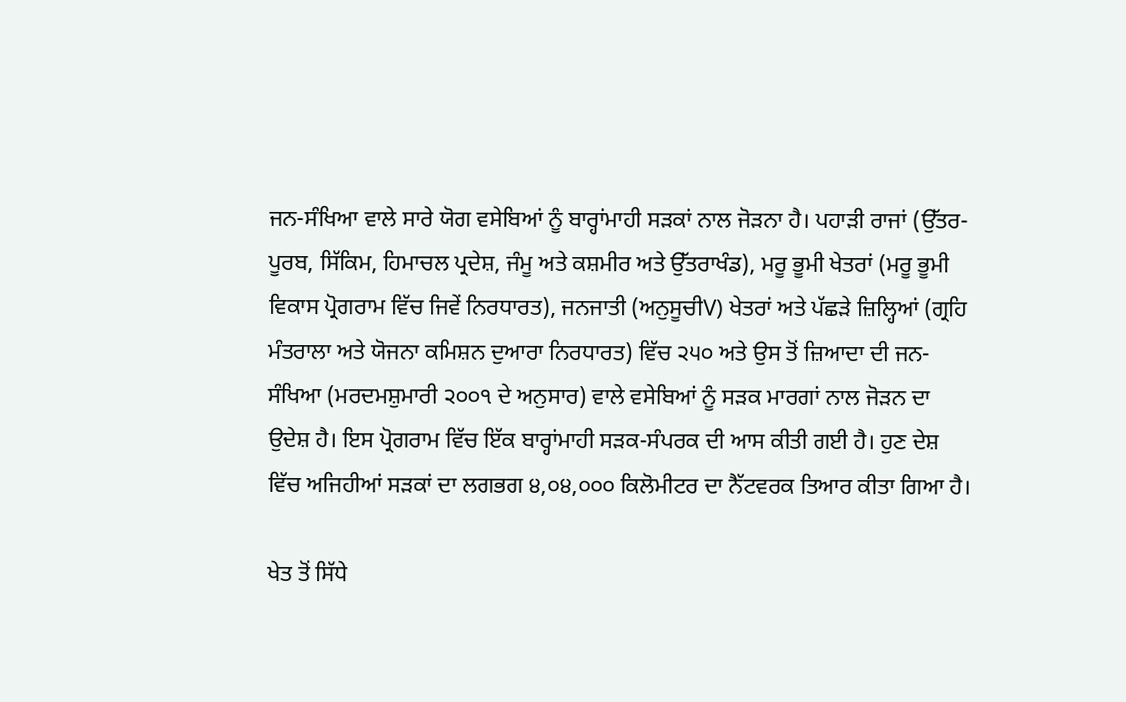ਜਨ-ਸੰਖਿਆ ਵਾਲੇ ਸਾਰੇ ਯੋਗ ਵਸੇਬਿਆਂ ਨੂੰ ਬਾਰ੍ਹਾਂਮਾਹੀ ਸੜਕਾਂ ਨਾਲ ਜੋੜਨਾ ਹੈ। ਪਹਾੜੀ ਰਾਜਾਂ (ਉੱਤਰ-ਪੂਰਬ, ਸਿੱਕਿਮ, ਹਿਮਾਚਲ ਪ੍ਰਦੇਸ਼, ਜੰਮੂ ਅਤੇ ਕਸ਼ਮੀਰ ਅਤੇ ਉੱਤ‍ਰਾਖੰਡ), ਮਰੂ ਭੂਮੀ ਖੇਤਰਾਂ (ਮਰੂ ਭੂਮੀ ਵਿਕਾਸ ਪ੍ਰੋਗਰਾਮ ਵਿੱਚ ਜਿਵੇਂ ਨਿਰਧਾਰਤ), ਜਨਜਾਤੀ (ਅਨੁਸੂਚੀV) ਖੇਤਰਾਂ ਅਤੇ ਪੱਛੜੇ ਜ਼ਿਲ੍ਹਿਆਂ (ਗ੍ਰਹਿ ਮੰਤਰਾਲਾ ਅਤੇ ਯੋਜਨਾ ਕਮਿਸ਼ਨ ਦੁਆਰਾ ਨਿਰਧਾਰਤ) ਵਿੱਚ ੨੫੦ ਅਤੇ ਉਸ ਤੋਂ ਜ਼ਿਆਦਾ ਦੀ ਜਨ-ਸੰਖਿਆ (ਮਰਦਮਸ਼ੁਮਾਰੀ ੨੦੦੧ ਦੇ ਅਨੁਸਾਰ) ਵਾਲੇ ਵਸੇਬਿਆਂ ਨੂੰ ਸੜਕ ਮਾਰਗਾਂ ਨਾਲ ਜੋੜਨ ਦਾ ਉਦੇਸ਼ ਹੈ। ਇਸ ਪ੍ਰੋਗਰਾਮ ਵਿੱਚ ਇੱਕ ਬਾਰ੍ਹਾਂਮਾਹੀ ਸੜਕ-ਸੰਪਰਕ ਦੀ ਆਸ ਕੀਤੀ ਗਈ ਹੈ। ਹੁਣ ਦੇਸ਼ ਵਿੱਚ ਅਜਿਹੀਆਂ ਸੜਕਾਂ ਦਾ ਲਗਭਗ ੪,੦੪,੦੦੦ ਕਿਲੋਮੀਟਰ ਦਾ ਨੈੱਟਵਰਕ ਤਿਆਰ ਕੀਤਾ ਗਿਆ ਹੈ।

ਖੇਤ ਤੋਂ ਸਿੱਧੇ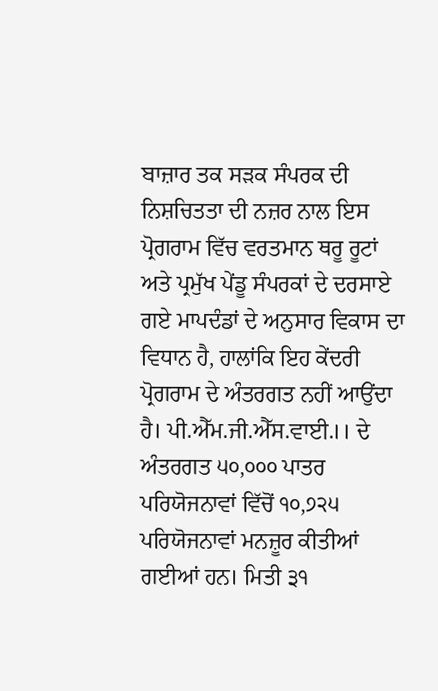ਬਾਜ਼ਾਰ ਤਕ ਸੜਕ ਸੰਪਰਕ ਦੀ ਨਿਸ਼ਚਿਤਤਾ ਦੀ ਨਜ਼ਰ ਨਾਲ ਇਸ ਪ੍ਰੋਗਰਾਮ ਵਿੱਚ ਵਰਤਮਾਨ ਥਰੂ ਰੂਟਾਂ ਅਤੇ ਪ੍ਰਮੁੱਖ ਪੇਂਡੂ ਸੰਪਰਕਾਂ ਦੇ ਦਰਸਾਏ ਗਏ ਮਾਪਦੰਡਾਂ ਦੇ ਅਨੁਸਾਰ ਵਿਕਾਸ ਦਾ ਵਿਧਾਨ ਹੈ, ਹਾਲਾਂਕਿ ਇਹ ਕੇਂਦਰੀ ਪ੍ਰੋਗਰਾਮ ਦੇ ਅੰਤਰਗਤ ਨਹੀਂ ਆਉਂਦਾ ਹੈ। ਪੀ.ਐੱਮ.ਜੀ.ਐੱਸ.ਵਾਈ.।। ਦੇ ਅੰਤਰਗਤ ੫੦,੦੦੦ ਪਾਤਰ ਪਰਿਯੋਜਨਾਵਾਂ ਵਿੱਚੋਂ ੧੦,੭੨੫ ਪਰਿਯੋਜਨਾਵਾਂ ਮਨਜ਼ੂਰ ਕੀਤੀਆਂ ਗਈਆਂ ਹਨ। ਮਿਤੀ ੩੧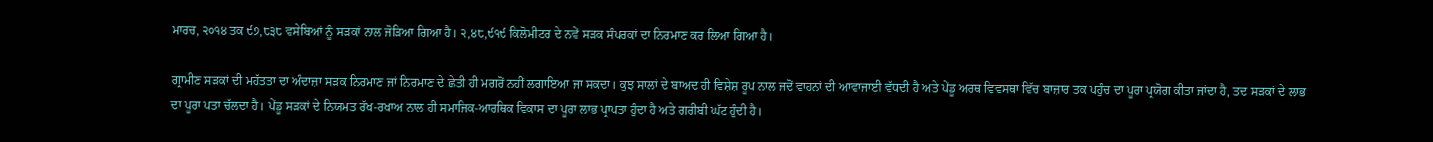ਮਾਰਚ, ੨੦੧੪ ਤਕ ੯੭,੮੩੮ ਵਸੇਬਿਆਂ ਨੂੰ ਸੜਕਾਂ ਨਾਲ ਜੋੜਿਆ ਗਿਆ ਹੈ। ੨,੪੮,੯੧੯ ਕਿਲੋਮੀਟਰ ਦੇ ਨਵੇਂ ਸੜਕ ਸੰਪਰਕਾਂ ਦਾ ਨਿਰਮਾਣ ਕਰ ਲਿਆ ਗਿਆ ਹੈ।

ਗ੍ਰਾਮੀਣ ਸੜਕਾਂ ਦੀ ਮਹੱਤਤਾ ਦਾ ਅੰਦਾਜ਼ਾ ਸੜਕ ਨਿਰਮਾਣ ਜਾਂ ਨਿਰਮਾਣ ਦੇ ਛੇਤੀ ਹੀ ਮਗਰੋਂ ਨਹੀਂ ਲਗਾਇਆ ਜਾ ਸਕਦਾ। ਕੁਝ ਸਾਲਾਂ ਦੇ ਬਾਅਦ ਹੀ ਵਿਸ਼ੇਸ਼ ਰੂਪ ਨਾਲ ਜਦੋਂ ਵਾਹਨਾਂ ਦੀ ਆਵਾਜਾਈ ਵੱਧਦੀ ਹੈ ਅਤੇ ਪੇਂਡੂ ਅਰਥ ਵਿਵਸਥਾ ਵਿੱਚ ਬਾਜ਼ਾਰ ਤਕ ਪਹੁੰਚ ਦਾ ਪੂਰਾ ਪ੍ਰਯੋਗ ਕੀਤਾ ਜਾਂਦਾ ਹੈ, ਤਦ ਸੜਕਾਂ ਦੇ ਲਾਭ ਦਾ ਪੂਰਾ ਪਤਾ ਚੱਲਦਾ ਹੈ। ਪੇਂਡੂ ਸੜਕਾਂ ਦੇ ਨਿਯਮਤ ਰੱਖ-ਰਖਾਅ ਨਾਲ ਹੀ ਸਮਾਜਿਕ-ਆਰਥਿਕ ਵਿਕਾਸ ਦਾ ਪੂਰਾ ਲਾਭ ਪ੍ਰਾਪਤਾ ਹੁੰਦਾ ਹੈ ਅਤੇ ਗਰੀਬੀ ਘੱਟ ਹੁੰਦੀ ਹੈ।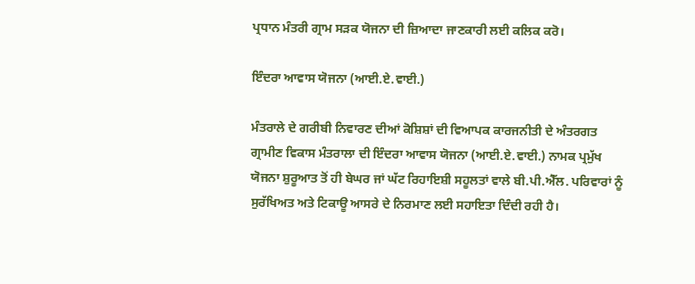ਪ੍ਰਧਾਨ ਮੰਤਰੀ ਗ੍ਰਾਮ ਸੜਕ ਯੋਜਨਾ ਦੀ ਜ਼ਿਆਦਾ ਜਾਣਕਾਰੀ ਲਈ ਕਲਿਕ ਕਰੋ।

ਇੰਦਰਾ ਆਵਾਸ ਯੋਜਨਾ (ਆਈ.ਏ.ਵਾਈ.)

ਮੰਤਰਾਲੇ ਦੇ ਗਰੀਬੀ ਨਿਵਾਰਣ ਦੀਆਂ ਕੋਸ਼ਿਸ਼ਾਂ ਦੀ ਵਿਆਪਕ ਕਾਰਜਨੀਤੀ ਦੇ ਅੰਤਰਗਤ ਗ੍ਰਾਮੀਣ ਵਿਕਾਸ ਮੰਤਰਾਲਾ ਦੀ ਇੰਦਰਾ ਆਵਾਸ ਯੋਜਨਾ (ਆਈ.ਏ.ਵਾਈ.) ਨਾਮਕ ਪ੍ਰਮੁੱਖ ਯੋਜਨਾ ਸ਼ੁਰੂਆਤ ਤੋਂ ਹੀ ਬੇਘਰ ਜਾਂ ਘੱਟ ਰਿਹਾਇਸ਼ੀ ਸਹੂਲਤਾਂ ਵਾਲੇ ਬੀ.ਪੀ.ਐੱਲ. ਪਰਿਵਾਰਾਂ ਨੂੰ ਸੁਰੱਖਿਅਤ ਅਤੇ ਟਿਕਾਊ ਆਸਰੇ ਦੇ ਨਿਰਮਾਣ ਲਈ ਸਹਾਇਤਾ ਦਿੰਦੀ ਰਹੀ ਹੈ।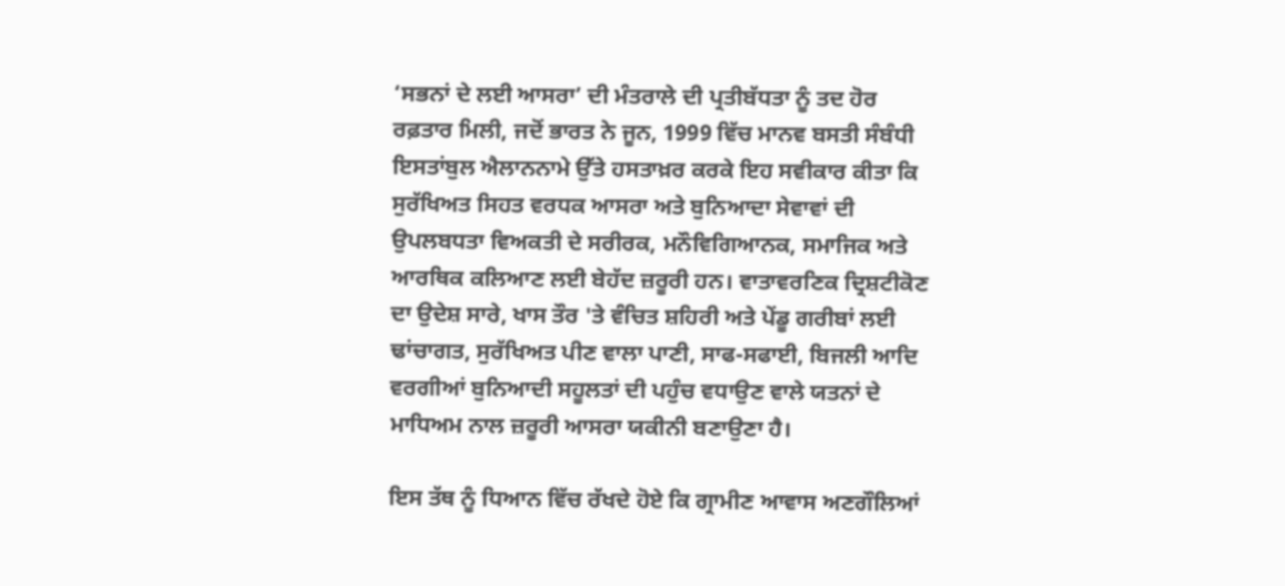‘ਸਭਨਾਂ ਦੇ ਲਈ ਆਸਰਾ’ ਦੀ ਮੰਤਰਾਲੇ ਦੀ ਪ੍ਰਤੀਬੱਧਤਾ ਨੂੰ ਤਦ ਹੋਰ ਰਫ਼ਤਾਰ ਮਿਲੀ, ਜਦੋਂ ਭਾਰਤ ਨੇ ਜੂਨ, 1999 ਵਿੱਚ ਮਾਨਵ ਬਸਤੀ ਸੰਬੰਧੀ ਇਸਤਾਂਬੁਲ ਐਲਾਨਨਾਮੇ ਉੱਤੇ ਹਸਤਾਖ਼ਰ ਕਰਕੇ ਇਹ ਸਵੀਕਾਰ ਕੀਤਾ ਕਿ ਸੁਰੱਖਿਅਤ ਸਿਹਤ ਵਰਧਕ ਆਸਰਾ ਅਤੇ ਬੁਨਿਆਦਾ ਸੇਵਾਵਾਂ ਦੀ ਉਪਲਬਧਤਾ ਵਿਅਕਤੀ ਦੇ ਸਰੀਰਕ, ਮਨੌਵਿਗਿਆਨਕ, ਸਮਾਜਿਕ ਅਤੇ ਆਰਥਿਕ ਕਲਿਆਣ ਲਈ ਬੇਹੱਦ ਜ਼ਰੂਰੀ ਹਨ। ਵਾਤਾਵਰਣਿਕ ਦ੍ਰਿਸ਼ਟੀਕੋਣ ਦਾ ਉਦੇਸ਼ ਸਾਰੇ, ਖਾਸ ਤੌਰ 'ਤੇ ਵੰਚਿਤ ਸ਼ਹਿਰੀ ਅਤੇ ਪੇਂਡੂ ਗਰੀਬਾਂ ਲਈ ਢਾਂਚਾਗਤ, ਸੁਰੱਖਿਅਤ ਪੀਣ ਵਾਲਾ ਪਾਣੀ, ਸਾਫ-ਸਫਾਈ, ਬਿਜਲੀ ਆਦਿ ਵਰਗੀਆਂ ਬੁਨਿਆਦੀ ਸਹੂਲਤਾਂ ਦੀ ਪਹੁੰਚ ਵਧਾਉਣ ਵਾਲੇ ਯਤਨਾਂ ਦੇ ਮਾਧਿਅਮ ਨਾਲ ਜ਼ਰੂਰੀ ਆਸਰਾ ਯਕੀਨੀ ਬਣਾਉਣਾ ਹੈ।

ਇਸ ਤੱਥ ਨੂੰ ਧਿਆਨ ਵਿੱਚ ਰੱਖਦੇ ਹੋਏ ਕਿ ਗ੍ਰਾਮੀਣ ਆਵਾਸ ਅਣਗੌਲਿਆਂ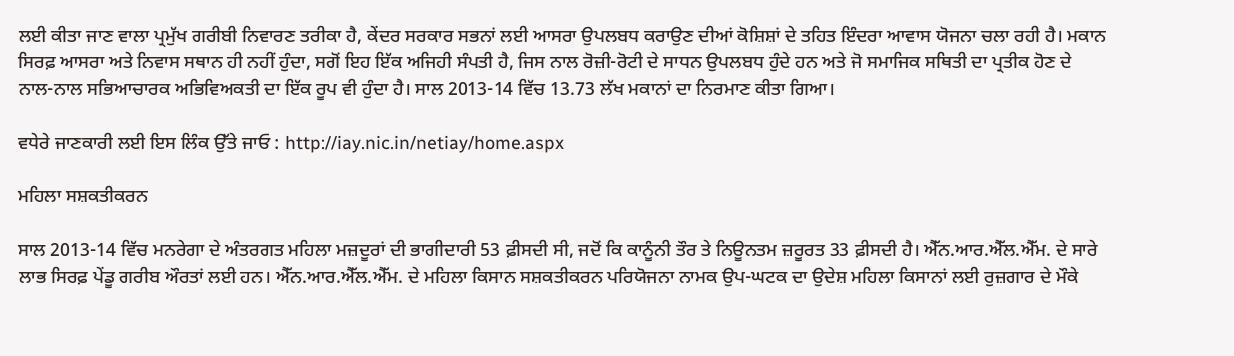ਲਈ ਕੀਤਾ ਜਾਣ ਵਾਲਾ ਪ੍ਰਮੁੱਖ ਗਰੀਬੀ ਨਿਵਾਰਣ ਤਰੀਕਾ ਹੈ, ਕੇਂਦਰ ਸਰਕਾਰ ਸਭਨਾਂ ਲਈ ਆਸਰਾ ਉਪਲਬਧ ਕਰਾਉਣ ਦੀਆਂ ਕੋਸ਼ਿਸ਼ਾਂ ਦੇ ਤਹਿਤ ਇੰਦਰਾ ਆਵਾਸ ਯੋਜਨਾ ਚਲਾ ਰਹੀ ਹੈ। ਮਕਾਨ ਸਿਰਫ਼ ਆਸਰਾ ਅਤੇ ਨਿਵਾਸ ਸਥਾਨ ਹੀ ਨਹੀਂ ਹੁੰਦਾ, ਸਗੋਂ ਇਹ ਇੱਕ ਅਜਿਹੀ ਸੰਪਤੀ ਹੈ, ਜਿਸ ਨਾਲ ਰੋਜ਼ੀ-ਰੋਟੀ ਦੇ ਸਾਧਨ ਉਪਲਬਧ ਹੁੰਦੇ ਹਨ ਅਤੇ ਜੋ ਸਮਾਜਿਕ ਸਥਿਤੀ ਦਾ ਪ੍ਰਤੀਕ ਹੋਣ ਦੇ ਨਾਲ-ਨਾਲ ਸਭਿਆਚਾਰਕ ਅਭਿਵਿਅਕਤੀ ਦਾ ਇੱਕ ਰੂਪ ਵੀ ਹੁੰਦਾ ਹੈ। ਸਾਲ 2013-14 ਵਿੱਚ 13.73 ਲੱਖ ਮਕਾਨਾਂ ਦਾ ਨਿਰਮਾਣ ਕੀਤਾ ਗਿਆ।

ਵਧੇਰੇ ਜਾਣਕਾਰੀ ਲਈ ਇਸ ਲਿੰਕ ਉੱਤੇ ਜਾਓ : http://iay.nic.in/netiay/home.aspx

ਮਹਿਲਾ ਸਸ਼ਕਤੀਕਰਨ

ਸਾਲ 2013-14 ਵਿੱਚ ਮਨਰੇਗਾ ਦੇ ਅੰਤਰਗਤ ਮਹਿਲਾ ਮਜ਼ਦੂਰਾਂ ਦੀ ਭਾਗੀਦਾਰੀ 53 ਫ਼ੀਸਦੀ ਸੀ, ਜਦੋਂ ਕਿ ਕਾਨੂੰਨੀ ਤੌਰ ਤੇ ਨਿਊਨਤਮ ਜ਼ਰੂਰਤ 33 ਫ਼ੀਸਦੀ ਹੈ। ਐੱਨ.ਆਰ.ਐੱਲ.ਐੱਮ. ਦੇ ਸਾਰੇ ਲਾਭ ਸਿਰਫ਼ ਪੇਂਡੂ ਗਰੀਬ ਔਰਤਾਂ ਲਈ ਹਨ। ਐੱਨ.ਆਰ.ਐੱਲ.ਐੱਮ. ਦੇ ਮਹਿਲਾ ਕਿਸਾਨ ਸਸ਼ਕਤੀਕਰਨ ਪਰਿਯੋਜਨਾ ਨਾਮਕ ਉਪ-ਘਟਕ ਦਾ ਉਦੇਸ਼ ਮਹਿਲਾ ਕਿਸਾਨਾਂ ਲਈ ਰੁਜ਼ਗਾਰ ਦੇ ਮੌਕੇ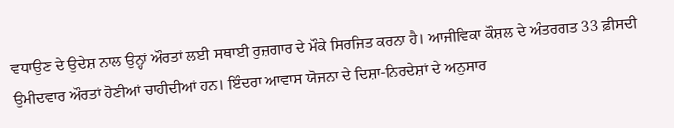ਵਧਾਉਣ ਦੇ ਉਦੇਸ਼ ਨਾਲ ਉਨ੍ਹਾਂ ਔਰਤਾਂ ਲਈ ਸਥਾਈ ਰੁਜ਼ਗਾਰ ਦੇ ਮੌਕੇ ਸਿਰਜਿਤ ਕਰਨਾ ਹੈ। ਆਜੀਵਿਕਾ ਕੌਸ਼ਲ ਦੇ ਅੰਤਰਗਤ 33 ਫ਼ੀਸਦੀ ਉਮੀਦਵਾਰ ਔਰਤਾਂ ਹੋਣੀਆਂ ਚਾਹੀਦੀਆਂ ਹਨ। ਇੰਦਰਾ ਆਵਾਸ ਯੋਜਨਾ ਦੇ ਦਿਸ਼ਾ-ਨਿਰਦੇਸ਼ਾਂ ਦੇ ਅਨੁਸਾਰ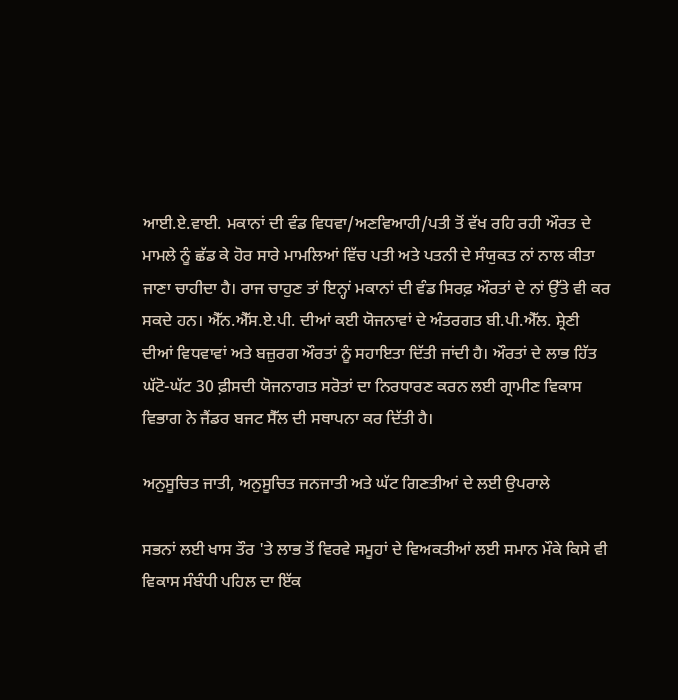ਆਈ.ਏ.ਵਾਈ. ਮਕਾਨਾਂ ਦੀ ਵੰਡ ਵਿਧਵਾ/ਅਣਵਿਆਹੀ/ਪਤੀ ਤੋਂ ਵੱਖ ਰਹਿ ਰਹੀ ਔਰਤ ਦੇ ਮਾਮਲੇ ਨੂੰ ਛੱਡ ਕੇ ਹੋਰ ਸਾਰੇ ਮਾਮਲਿਆਂ ਵਿੱਚ ਪਤੀ ਅਤੇ ਪਤਨੀ ਦੇ ਸੰਯੁਕਤ ਨਾਂ ਨਾਲ ਕੀਤਾ ਜਾਣਾ ਚਾਹੀਦਾ ਹੈ। ਰਾਜ ਚਾਹੁਣ ਤਾਂ ਇਨ੍ਹਾਂ ਮਕਾਨਾਂ ਦੀ ਵੰਡ ਸਿਰਫ਼ ਔਰਤਾਂ ਦੇ ਨਾਂ ਉੱਤੇ ਵੀ ਕਰ ਸਕਦੇ ਹਨ। ਐੱਨ.ਐੱਸ.ਏ.ਪੀ. ਦੀਆਂ ਕਈ ਯੋਜਨਾਵਾਂ ਦੇ ਅੰਤਰਗਤ ਬੀ.ਪੀ.ਐੱਲ. ਸ਼੍ਰੇਣੀ ਦੀਆਂ ਵਿਧਵਾਵਾਂ ਅਤੇ ਬਜ਼ੁਰਗ ਔਰਤਾਂ ਨੂੰ ਸਹਾਇਤਾ ਦਿੱਤੀ ਜਾਂਦੀ ਹੈ। ਔਰਤਾਂ ਦੇ ਲਾਭ ਹਿੱਤ ਘੱਟੋ-ਘੱਟ 30 ਫ਼ੀਸਦੀ ਯੋਜਨਾਗਤ ਸਰੋਤਾਂ ਦਾ ਨਿਰਧਾਰਣ ਕਰਨ ਲਈ ਗ੍ਰਾਮੀਣ ਵਿਕਾਸ ਵਿਭਾਗ ਨੇ ਜੈਂਡਰ ਬਜਟ ਸੈੱਲ ਦੀ ਸਥਾਪਨਾ ਕਰ ਦਿੱਤੀ ਹੈ।

ਅਨੁਸੂਚਿਤ ਜਾਤੀ, ਅਨੁਸੂਚਿਤ ਜਨਜਾਤੀ ਅਤੇ ਘੱਟ ਗਿਣਤੀਆਂ ਦੇ ਲਈ ਉਪਰਾਲੇ

ਸਭਨਾਂ ਲਈ ਖਾਸ ਤੌਰ 'ਤੇ ਲਾਭ ਤੋਂ ਵਿਰਵੇ ਸਮੂਹਾਂ ਦੇ ਵਿਅਕਤੀਆਂ ਲਈ ਸਮਾਨ ਮੌਕੇ ਕਿਸੇ ਵੀ ਵਿਕਾਸ ਸੰਬੰਧੀ ਪਹਿਲ ਦਾ ਇੱਕ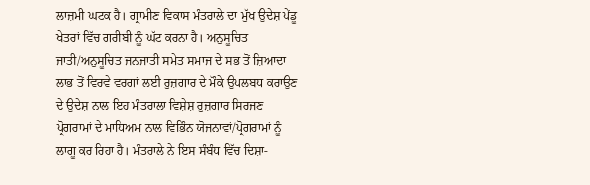ਲਾਜ਼ਮੀ ਘਟਕ ਹੈ। ਗ੍ਰਾਮੀਣ ਵਿਕਾਸ ਮੰਤਰਾਲੇ ਦਾ ਮੁੱਖ ਉਦੇਸ਼ ਪੇਂਡੂ ਖੇਤਰਾਂ ਵਿੱਚ ਗਰੀਬੀ ਨੂੰ ਘੱਟ ਕਰਨਾ ਹੈ। ਅਨੁਸੂਚਿਤ ਜਾਤੀ/ਅਨੁਸੂਚਿਤ ਜਨਜਾਤੀ ਸਮੇਤ ਸਮਾਜ ਦੇ ਸਭ ਤੋਂ ਜ਼ਿਆਦਾ ਲਾਭ ਤੋਂ ਵਿਰਵੇ ਵਰਗਾਂ ਲਈ ਰੁਜ਼ਗਾਰ ਦੇ ਮੌਕੇ ਉਪਲਬਧ ਕਰਾਉਣ ਦੇ ਉਦੇਸ਼ ਨਾਲ ਇਹ ਮੰਤਰਾਲਾ ਵਿਸ਼ੇਸ਼ ਰੁਜ਼ਗਾਰ ਸਿਰਜਣ ਪ੍ਰੋਗਰਾਮਾਂ ਦੇ ਮਾਧਿਅਮ ਨਾਲ ਵਿਭਿੰਨ ਯੋਜਨਾਵਾਂ/ਪ੍ਰੋਗਰਾਮਾਂ ਨੂੰ ਲਾਗੂ ਕਰ ਰਿਹਾ ਹੈ। ਮੰਤਰਾਲੇ ਨੇ ਇਸ ਸੰਬੰਧ ਵਿੱਚ ਦਿਸ਼ਾ-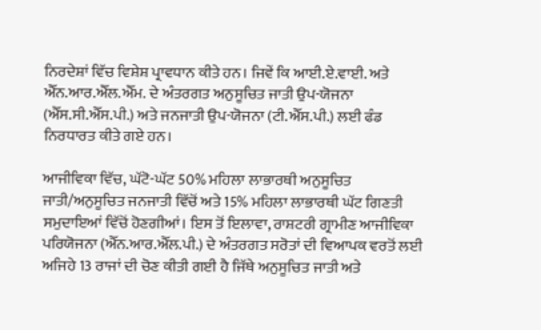ਨਿਰਦੇਸ਼ਾਂ ਵਿੱਚ ਵਿਸ਼ੇਸ਼ ਪ੍ਰਾਵਧਾਨ ਕੀਤੇ ਹਨ। ਜਿਵੇਂ ਕਿ ਆਈ.ਏ.ਵਾਈ. ਅਤੇ ਐੱਨ.ਆਰ.ਐੱਲ.ਐੱਮ. ਦੇ ਅੰਤਰਗਤ ਅਨੁਸੂਚਿਤ ਜਾਤੀ ਉਪ-ਯੋਜਨਾ (ਐੱਸ.ਸੀ.ਐੱਸ.ਪੀ.) ਅਤੇ ਜਨਜਾਤੀ ਉਪ-ਯੋਜਨਾ (ਟੀ.ਐੱਸ.ਪੀ.) ਲਈ ਫੰਡ ਨਿਰਧਾਰਤ ਕੀਤੇ ਗਏ ਹਨ।

ਆਜੀਵਿਕਾ ਵਿੱਚ, ਘੱਟੋ-ਘੱਟ 50% ਮਹਿਲਾ ਲਾਭਾਰਥੀ ਅਨੁਸੂਚਿਤ ਜਾਤੀ/ਅਨੁਸੂਚਿਤ ਜਨਜਾਤੀ ਵਿੱਚੋਂ ਅਤੇ 15% ਮਹਿਲਾ ਲਾਭਾਰਥੀ ਘੱਟ ਗਿਣਤੀ ਸਮੁਦਾਇਆਂ ਵਿੱਚੋਂ ਹੋਣਗੀਆਂ। ਇਸ ਤੋਂ ਇਲਾਵਾ, ਰਾਸ਼ਟਰੀ ਗ੍ਰਾਮੀਣ ਆਜੀਵਿਕਾ ਪਰਿਯੋਜਨਾ (ਐੱਨ.ਆਰ.ਐੱਲ.ਪੀ.) ਦੇ ਅੰਤਰਗਤ ਸਰੋਤਾਂ ਦੀ ਵਿਆਪਕ ਵਰਤੋਂ ਲਈ ਅਜਿਹੇ 13 ਰਾਜਾਂ ਦੀ ਚੋਣ ਕੀਤੀ ਗਈ ਹੈ ਜਿੱਥੇ ਅਨੁਸੂਚਿਤ ਜਾਤੀ ਅਤੇ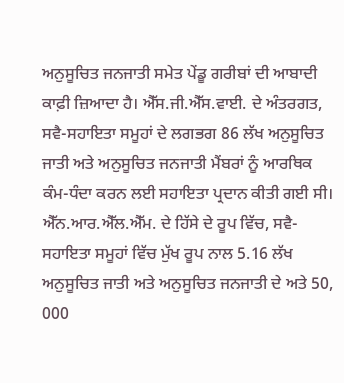ਅਨੁਸੂਚਿਤ ਜਨਜਾਤੀ ਸਮੇਤ ਪੇਂਡੂ ਗਰੀਬਾਂ ਦੀ ਆਬਾਦੀ ਕਾਫ਼ੀ ਜ਼ਿਆਦਾ ਹੈ। ਐੱਸ.ਜੀ.ਐੱਸ.ਵਾਈ. ਦੇ ਅੰਤਰਗਤ, ਸਵੈ-ਸਹਾਇਤਾ ਸਮੂਹਾਂ ਦੇ ਲਗਭਗ 86 ਲੱਖ ਅਨੁਸੂਚਿਤ ਜਾਤੀ ਅਤੇ ਅਨੁਸੂਚਿਤ ਜਨਜਾਤੀ ਮੈਂਬਰਾਂ ਨੂੰ ਆਰਥਿਕ ਕੰਮ-ਧੰਦਾ ਕਰਨ ਲਈ ਸਹਾਇਤਾ ਪ੍ਰਦਾਨ ਕੀਤੀ ਗਈ ਸੀ। ਐੱਨ.ਆਰ.ਐੱਲ.ਐੱਮ. ਦੇ ਹਿੱਸੇ ਦੇ ਰੂਪ ਵਿੱਚ, ਸਵੈ-ਸਹਾਇਤਾ ਸਮੂਹਾਂ ਵਿੱਚ ਮੁੱਖ ਰੂਪ ਨਾਲ 5.16 ਲੱਖ ਅਨੁਸੂਚਿਤ ਜਾਤੀ ਅਤੇ ਅਨੁਸੂਚਿਤ ਜਨਜਾਤੀ ਦੇ ਅਤੇ 50, 000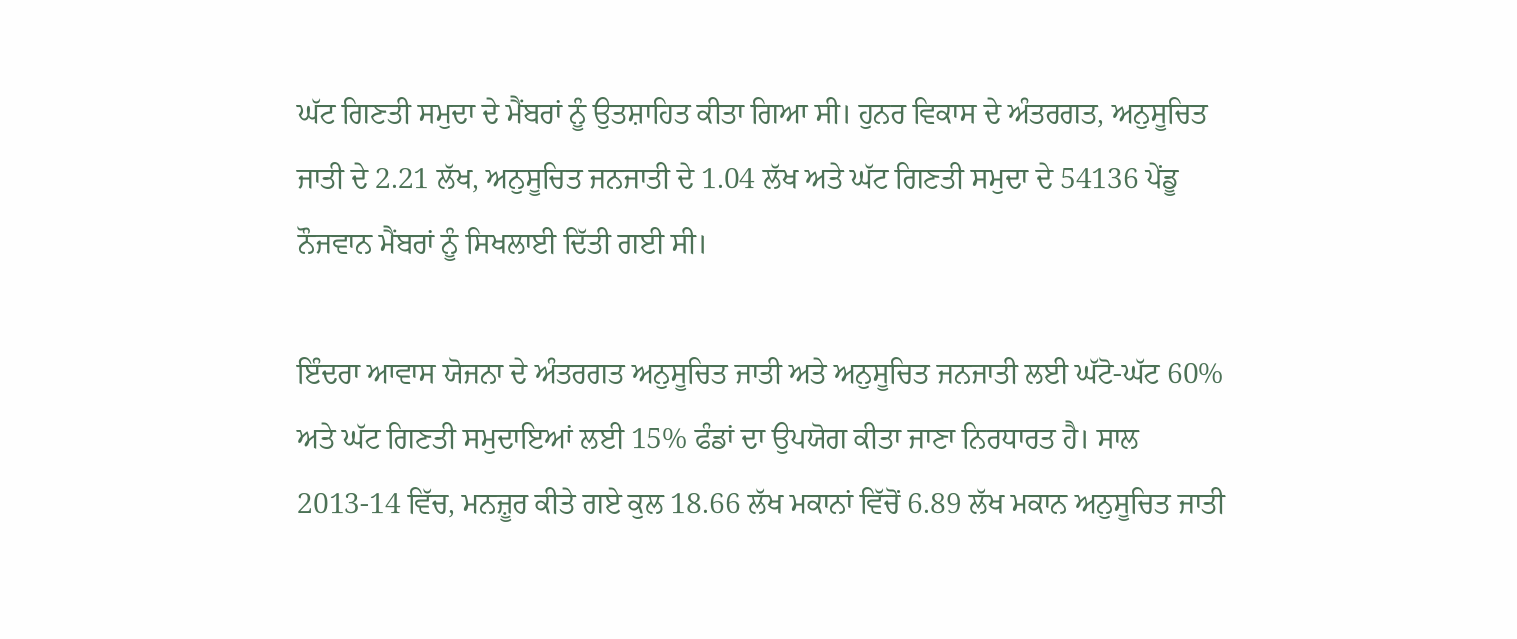ਘੱਟ‍ ਗਿਣਤੀ ਸਮੁਦਾ ਦੇ ਮੈਂਬਰਾਂ ਨੂੰ ਉਤਸ਼ਾਹਿਤ ਕੀਤਾ ਗਿਆ ਸੀ। ਹੁਨਰ ਵਿਕਾਸ ਦੇ ਅੰਤਰਗਤ, ਅਨੁਸੂਚਿਤ ਜਾਤੀ ਦੇ 2.21 ਲੱਖ, ਅਨੁਸੂਚਿਤ ਜਨਜਾਤੀ ਦੇ 1.04 ਲੱਖ ਅਤੇ ਘੱਟ‍ ਗਿਣਤੀ ਸਮੁਦਾ ਦੇ 54136 ਪੇਂਡੂ ਨੌਜਵਾਨ ਮੈਂਬਰਾਂ ਨੂੰ ਸਿਖਲਾਈ ਦਿੱਤੀ ਗਈ ਸੀ।

ਇੰਦਰਾ ਆਵਾਸ ਯੋਜਨਾ ਦੇ ਅੰਤਰਗਤ ਅਨੁਸੂਚਿਤ ਜਾਤੀ ਅਤੇ ਅਨੁਸੂਚਿਤ ਜਨਜਾਤੀ ਲਈ ਘੱਟੋ-ਘੱਟ 60% ਅਤੇ ਘੱਟ‍ ਗਿਣਤੀ ਸਮੁਦਾਇਆਂ ਲਈ 15% ਫੰਡਾਂ ਦਾ ਉਪਯੋਗ ਕੀਤਾ ਜਾਣਾ ਨਿਰਧਾਰਤ ਹੈ। ਸਾਲ 2013-14 ਵਿੱਚ, ਮਨਜ਼ੂਰ ਕੀਤੇ ਗਏ ਕੁਲ 18.66 ਲੱਖ ਮਕਾਨਾਂ ਵਿੱਚੋਂ 6.89 ਲੱਖ ਮਕਾਨ ਅਨੁਸੂਚਿਤ ਜਾਤੀ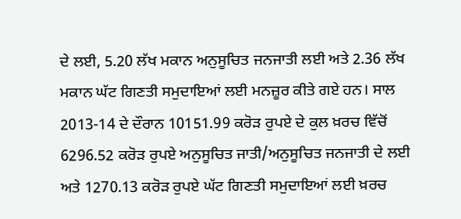ਦੇ ਲਈ, 5.20 ਲੱਖ ਮਕਾਨ ਅਨੁਸੂਚਿਤ ਜਨਜਾਤੀ ਲਈ ਅਤੇ 2.36 ਲੱਖ ਮਕਾਨ ਘੱਟ‍ ਗਿਣਤੀ ਸਮੁਦਾਇਆਂ ਲਈ ਮਨਜ਼ੂਰ ਕੀਤੇ ਗਏ ਹਨ। ਸਾਲ 2013-14 ਦੇ ਦੌਰਾਨ 10151.99 ਕਰੋੜ ਰੁਪਏ ਦੇ ਕੁਲ ਖ਼ਰਚ ਵਿੱਚੋਂ 6296.52 ਕਰੋੜ ਰੁਪਏ ਅਨੁਸੂਚਿਤ ਜਾਤੀ/ਅਨੁਸੂਚਿਤ ਜਨਜਾਤੀ ਦੇ ਲਈ ਅਤੇ 1270.13 ਕਰੋੜ ਰੁਪਏ ਘੱਟ‍ ਗਿਣਤੀ ਸਮੁਦਾਇਆਂ ਲਈ ਖ਼ਰਚ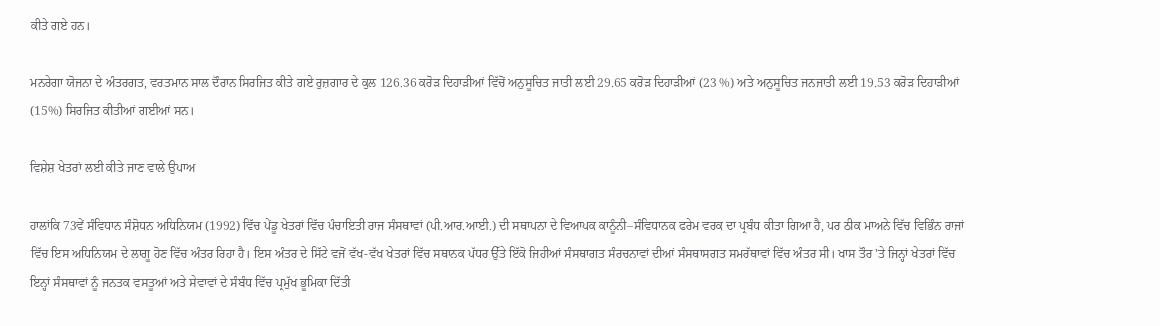ਕੀਤੇ ਗਏ ਹਨ।

ਮਨਰੇਗਾ ਯੋਜਨਾ ਦੇ ਅੰਤਰਗਤ, ਵਰਤਮਾਨ ਸਾਲ ਦੌਰਾਨ ਸਿਰਜਿਤ ਕੀਤੇ ਗਏ ਰੁਜ਼ਗਾਰ ਦੇ ਕੁਲ 126.36 ਕਰੋੜ ਦਿਹਾੜੀਆਂ ਵਿੱਚੋਂ ਅਨੁਸੂਚਿਤ ਜਾਤੀ ਲਈ 29.65 ਕਰੋੜ ਦਿਹਾੜੀਆਂ (23 %) ਅਤੇ ਅਨੁਸੂਚਿਤ ਜਨਜਾਤੀ ਲਈ 19.53 ਕਰੋੜ ਦਿਹਾੜੀਆਂ (15%) ਸਿਰਜਿਤ ਕੀਤੀਆਂ ਗਈਆਂ ਸਨ।

ਵਿਸ਼ੇਸ਼ ਖੇਤਰਾਂ ਲਈ ਕੀਤੇ ਜਾਣ ਵਾਲੇ ਉਪਾਅ

ਹਾਲਾਂਕਿ 73ਵੇਂ ਸੰਵਿਧਾਨ ਸੰਸ਼ੋਧਨ ਅਧਿਨਿਯਮ (1992) ਵਿੱਚ ਪੇਂਡੂ ਖੇਤਰਾਂ ਵਿੱਚ ਪੰਚਾਇਤੀ ਰਾਜ ਸੰਸਥਾਵਾਂ (ਪੀ.ਆਰ.ਆਈ.) ਦੀ ਸਥਾਪਨਾ ਦੇ ਵਿਆਪਕ ਕਾਨੂੰਨੀ–ਸੰਵਿਧਾਨਕ ਫਰੇਮ ਵਰਕ ਦਾ ਪ੍ਰਬੰਧ ਕੀਤਾ ਗਿਆ ਹੈ, ਪਰ ਠੀਕ ਮਾਅਨੇ ਵਿੱਚ ਵਿਭਿੰਨ ਰਾਜਾਂ ਵਿੱਚ ਇਸ ਅਧਿਨਿਯਮ ਦੇ ਲਾਗੂ ਹੋਣ ਵਿੱਚ ਅੰਤਰ ਰਿਹਾ ਹੈ। ਇਸ ਅੰਤਰ ਦੇ ਸਿੱਟੇ ਵਜੋਂ ਵੱਖ-ਵੱਖ ਖੇਤਰਾਂ ਵਿੱਚ ਸਥਾਨਕ ਪੱਧਰ ਉੱਤੇ ਇੱਕੋ ਜਿਹੀਆਂ ਸੰਸਥਾਗਤ ਸੰਰਚਨਾਵਾਂ ਦੀਆਂ ਸੰਸਥਾਸਗਤ ਸਮਰੱਥਾਵਾਂ ਵਿੱਚ ਅੰਤਰ ਸੀ। ਖਾਸ ਤੌਰ 'ਤੇ ਜਿਨ੍ਹਾਂ ਖੇਤਰਾਂ ਵਿੱਚ ਇਨ੍ਹਾਂ ਸੰਸਥਾਵਾਂ ਨੂੰ ਜਨਤਕ ਵਸਤੂਆਂ ਅਤੇ ਸੇਵਾਵਾਂ ਦੇ ਸੰਬੰਧ ਵਿੱਚ ਪ੍ਰਮੁੱਖ ਭੂਮਿਕਾ ਦਿੱਤੀ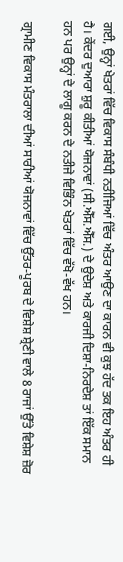ਗਈ, ਉਨ੍ਹਾਂ ਖੇਤਰਾਂ ਵਿੱਚ ਵਿਕਾਸ ਸੰਬੰਧੀ ਨਤੀਜਿਆਂ ਵਿੱਚ ਅੰਤਰ ਆਉਣ ਦਾ ਕਾਰਨ ਵੀ ਕੁਝ ਹੱਦ ਤਕ ਇਹ ਅੰਤਰ ਹੀ ਹੈ। ਕੇਂਦਰ ਦੁਆਰਾ ਸ਼ੁਰੂ ਕੀਤੀਆਂ ਯੋਜਨਾਵਾਂ (ਸੀ.ਐੱਸ.ਐੱਸ.) ਦੇ ਉਦੇਸ਼ ਅਤੇ ਕਾਰਜੀ ਦਿਸ਼ਾ-ਨਿਰਦੇਸ਼ ਤਾਂ ਇੱਕ ਸਮਾਨ ਹਨ ਪਰ ਉਨ੍ਹਾਂ ਦੇ ਲਾਗੂ ਕਰਨ ਦੇ ਨਤੀਜੇ ਵਿਭਿੰਨ ਖੇਤਰਾਂ ਵਿੱਚ ਵੱਖੋ-ਵੱਖ ਹਨ।

ਗ੍ਰਾਮੀਣ ਵਿਕਾਸ ਮੰਤਰਾਲਾ ਦੀਆਂ ਸਾਰੀਆਂ ਯੋਜਨਾਵਾਂ ਵਿੱਚ ਉੱਤਰ-ਪੂਰਬ ਦੇ ਵਿਸ਼ੇਸ਼ ਸ਼੍ਰੇਣੀ ਵਾਲੇ 8 ਰਾਜਾਂ ਉੱਤੇ ਵਿਸ਼ੇਸ਼ ਜ਼ੋਰ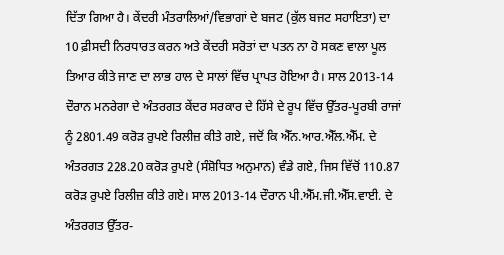ਦਿੱਤਾ ਗਿਆ ਹੈ। ਕੇਂਦਰੀ ਮੰਤਰਾਲਿਆਂ/ਵਿਭਾਗਾਂ ਦੇ ਬਜਟ (ਕੁੱਲ ਬਜਟ ਸਹਾਇਤਾ) ਦਾ 10 ਫ਼ੀਸਦੀ ਨਿਰਧਾਰਤ ਕਰਨ ਅਤੇ ਕੇਂਦਰੀ ਸਰੋਤਾਂ ਦਾ ਪਤਨ ਨਾ ਹੋ ਸਕਣ ਵਾਲਾ ਪੂਲ ਤਿਆਰ ਕੀਤੇ ਜਾਣ ਦਾ ਲਾਭ ਹਾਲ ਦੇ ਸਾਲਾਂ ਵਿੱਚ ਪ੍ਰਾਪਤ ਹੋਇਆ ਹੈ। ਸਾਲ 2013-14 ਦੌਰਾਨ ਮਨਰੇਗਾ ਦੇ ਅੰਤਰਗਤ ਕੇਂਦਰ ਸਰਕਾਰ ਦੇ ਹਿੱਸੇ ਦੇ ਰੂਪ ਵਿੱਚ ਉੱਤਰ-ਪੂਰਬੀ ਰਾਜਾਂ ਨੂੰ 2801.49 ਕਰੋੜ ਰੁਪਏ ਰਿਲੀਜ਼ ਕੀਤੇ ਗਏ, ਜਦੋਂ ਕਿ ਐੱਨ.ਆਰ.ਐੱਲ.ਐੱਮ. ਦੇ ਅੰਤਰਗਤ 228.20 ਕਰੋੜ ਰੁਪਏ (ਸੰਸ਼ੋਧਿਤ ਅਨੁਮਾਨ) ਵੰਡੇ ਗਏ, ਜਿਸ ਵਿੱਚੋਂ 110.87 ਕਰੋੜ ਰੁਪਏ ਰਿਲੀਜ਼ ਕੀਤੇ ਗਏ। ਸਾਲ 2013-14 ਦੌਰਾਨ ਪੀ.ਐੱਮ.ਜੀ.ਐੱਸ.ਵਾਈ. ਦੇ ਅੰਤਰਗਤ ਉੱਤਰ-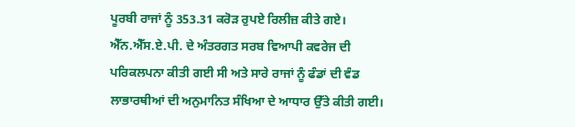ਪੂਰਬੀ ਰਾਜਾਂ ਨੂੰ 353.31 ਕਰੋੜ ਰੁਪਏ ਰਿਲੀਜ਼ ਕੀਤੇ ਗਏ। ਐੱਨ.ਐੱਸ.ਏ.ਪੀ. ਦੇ ਅੰਤਰਗਤ ਸਰਬ ਵਿਆਪੀ ਕਵਰੇਜ ਦੀ ਪਰਿਕਲਪਨਾ ਕੀਤੀ ਗਈ ਸੀ ਅਤੇ ਸਾਰੇ ਰਾਜਾਂ ਨੂੰ ਫੰਡਾਂ ਦੀ ਵੰਡ ਲਾਭਾਰਥੀਆਂ ਦੀ ਅਨੁਮਾਨਿਤ ਸੰਖਿਆ ਦੇ ਆਧਾਰ ਉੱਤੇ ਕੀਤੀ ਗਈ।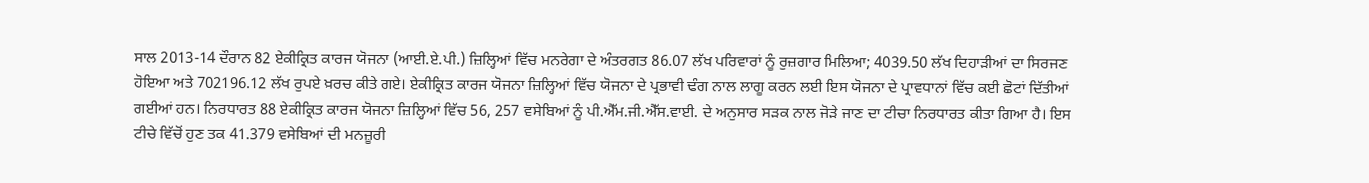ਸਾਲ 2013-14 ਦੌਰਾਨ 82 ਏਕੀਕ੍ਰਿਤ ਕਾਰਜ ਯੋਜਨਾ (ਆਈ.ਏ.ਪੀ.) ਜ਼ਿਲ੍ਹਿਆਂ ਵਿੱਚ ਮਨਰੇਗਾ ਦੇ ਅੰਤਰਗਤ 86.07 ਲੱਖ ਪਰਿਵਾਰਾਂ ਨੂੰ ਰੁਜ਼ਗਾਰ ਮਿਲਿਆ; 4039.50 ਲੱਖ ਦਿਹਾੜੀਆਂ ਦਾ ਸਿਰਜਣ ਹੋਇਆ ਅਤੇ 702196.12 ਲੱਖ ਰੁਪਏ ਖ਼ਰਚ ਕੀਤੇ ਗਏ। ਏਕੀਕ੍ਰਿਤ ਕਾਰਜ ਯੋਜਨਾ ਜ਼ਿਲ੍ਹਿਆਂ ਵਿੱਚ ਯੋਜਨਾ ਦੇ ਪ੍ਰਭਾਵੀ ਢੰਗ ਨਾਲ ਲਾਗੂ ਕਰਨ ਲਈ ਇਸ ਯੋਜਨਾ ਦੇ ਪ੍ਰਾਵਧਾਨਾਂ ਵਿੱਚ ਕਈ ਛੋਟਾਂ ਦਿੱਤੀਆਂ ਗਈਆਂ ਹਨ। ਨਿਰਧਾਰਤ 88 ਏਕੀਕ੍ਰਿਤ ਕਾਰਜ ਯੋਜਨਾ ਜ਼ਿਲ੍ਹਿਆਂ ਵਿੱਚ 56, 257 ਵਸੇਬਿਆਂ ਨੂੰ ਪੀ.ਐੱਮ.ਜੀ.ਐੱਸ.ਵਾਈ. ਦੇ ਅਨੁਸਾਰ ਸੜਕ ਨਾਲ ਜੋੜੇ ਜਾਣ ਦਾ ਟੀਚਾ ਨਿਰਧਾਰਤ ਕੀਤਾ ਗਿਆ ਹੈ। ਇਸ ਟੀਚੇ ਵਿੱਚੋਂ ਹੁਣ ਤਕ 41.379 ਵਸੇਬਿਆਂ ਦੀ ਮਨਜ਼ੂਰੀ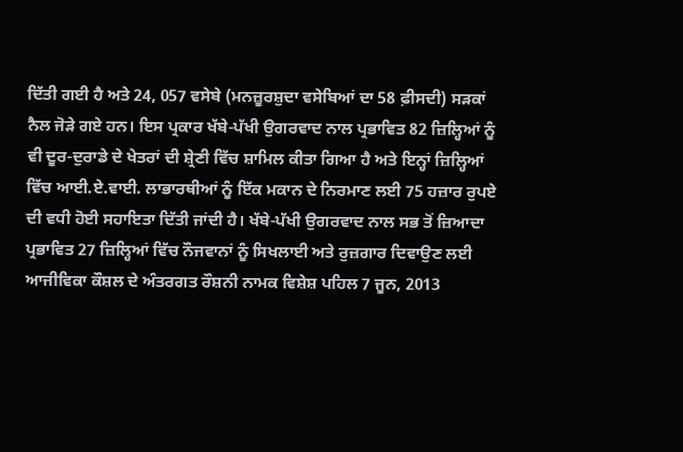ਦਿੱਤੀ ਗਈ ਹੈ ਅਤੇ 24, 057 ਵਸੇਬੇ (ਮਨਜ਼ੂਰਸ਼ੁਦਾ ਵਸੇਬਿਆਂ ਦਾ 58 ਫ਼ੀਸਦੀ) ਸੜਕਾਂ ਨੈਲ ਜੋੜੇ ਗਏ ਹਨ। ਇਸ ਪ੍ਰਕਾਰ ਖੱਬੇ-ਪੱਖੀ ਉਗਰਵਾਦ ਨਾਲ ਪ੍ਰਭਾਵਿਤ 82 ਜ਼ਿਲ੍ਹਿਆਂ ਨੂੰ ਵੀ ਦੂਰ-ਦੁਰਾਡੇ ਦੇ ਖੇਤਰਾਂ ਦੀ ਸ਼੍ਰੇਣੀ ਵਿੱਚ ਸ਼ਾਮਿਲ ਕੀਤਾ ਗਿਆ ਹੈ ਅਤੇ ਇਨ੍ਹਾਂ ਜ਼ਿਲ੍ਹਿਆਂ ਵਿੱਚ ਆਈ.ਏ.ਵਾਈ. ਲਾਭਾਰਥੀਆਂ ਨੂੰ ਇੱਕ ਮਕਾਨ ਦੇ ਨਿਰਮਾਣ ਲਈ 75 ਹਜ਼ਾਰ ਰੁਪਏ ਦੀ ਵਧੀ ਹੋਈ ਸਹਾਇਤਾ ਦਿੱਤੀ ਜਾਂਦੀ ਹੈ। ਖੱਬੇ-ਪੱਖੀ ਉਗਰਵਾਦ ਨਾਲ ਸਭ ਤੋਂ ਜ਼ਿਆਦਾ ਪ੍ਰਭਾਵਿਤ 27 ਜ਼ਿਲ੍ਹਿਆਂ ਵਿੱਚ ਨੌਜਵਾਨਾਂ ਨੂੰ ਸਿਖਲਾਈ ਅਤੇ ਰੁਜ਼ਗਾਰ ਦਿਵਾਉਣ ਲਈ ਆਜੀਵਿਕਾ ਕੌਸ਼ਲ ਦੇ ਅੰਤਰਗਤ ਰੌਸ਼ਨੀ ਨਾਮਕ ਵਿਸ਼ੇਸ਼ ਪਹਿਲ 7 ਜੂਨ, 2013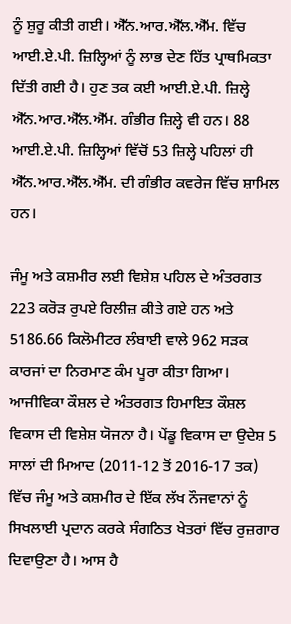ਨੂੰ ਸ਼ੁਰੂ ਕੀਤੀ ਗਈ। ਐੱਨ.ਆਰ.ਐੱਲ.ਐੱਮ. ਵਿੱਚ ਆਈ.ਏ.ਪੀ. ਜ਼ਿਲ੍ਹਿਆਂ ਨੂੰ ਲਾਭ ਦੇਣ ਹਿੱਤ ਪ੍ਰਾਥਮਿਕਤਾ ਦਿੱਤੀ ਗਈ ਹੈ। ਹੁਣ ਤਕ ਕਈ ਆਈ.ਏ.ਪੀ. ਜ਼ਿਲ੍ਹੇ ਐੱਨ.ਆਰ.ਐੱਲ.ਐੱਮ. ਗੰਭੀਰ ਜ਼ਿਲ੍ਹੇ ਵੀ ਹਨ। 88 ਆਈ.ਏ.ਪੀ. ਜ਼ਿਲ੍ਹਿਆਂ ਵਿੱਚੋਂ 53 ਜ਼ਿਲ੍ਹੇ ਪਹਿਲਾਂ ਹੀ ਐੱਨ.ਆਰ.ਐੱਲ.ਐੱਮ. ਦੀ ਗੰਭੀਰ ਕਵਰੇਜ ਵਿੱਚ ਸ਼ਾਮਿਲ ਹਨ।

ਜੰਮੂ ਅਤੇ ਕਸ਼ਮੀਰ ਲਈ ਵਿਸ਼ੇਸ਼ ਪਹਿਲ ਦੇ ਅੰਤਰਗਤ 223 ਕਰੋੜ ਰੁਪਏ ਰਿਲੀਜ਼ ਕੀਤੇ ਗਏ ਹਨ ਅਤੇ 5186.66 ਕਿਲੋਮੀਟਰ ਲੰਬਾਈ ਵਾਲੇ 962 ਸੜਕ ਕਾਰਜਾਂ ਦਾ ਨਿਰਮਾਣ ਕੰਮ ਪੂਰਾ ਕੀਤਾ ਗਿਆ। ਆਜੀਵਿਕਾ ਕੌਸ਼ਲ ਦੇ ਅੰਤਰਗਤ ਹਿਮਾਇਤ ਕੌਸ਼ਲ ਵਿਕਾਸ ਦੀ ਵਿਸ਼ੇਸ਼ ਯੋਜਨਾ ਹੈ। ਪੇਂਡੂ ਵਿਕਾਸ ਦਾ ਉਦੇਸ਼ 5 ਸਾਲਾਂ ਦੀ ਮਿਆਦ (2011-12 ਤੋਂ 2016-17 ਤਕ) ਵਿੱਚ ਜੰਮੂ ਅਤੇ ਕਸ਼ਮੀਰ ਦੇ ਇੱਕ ਲੱਖ ਨੌਜਵਾਨਾਂ ਨੂੰ ਸਿਖਲਾਈ ਪ੍ਰਦਾਨ ਕਰਕੇ ਸੰਗਠਿਤ ਖੇਤਰਾਂ ਵਿੱਚ ਰੁਜ਼ਗਾਰ ਦਿਵਾਉਣਾ ਹੈ। ਆਸ ਹੈ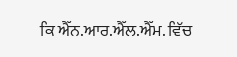ਕਿ ਐੱਨ.ਆਰ.ਐੱਲ.ਐੱਮ. ਵਿੱਚ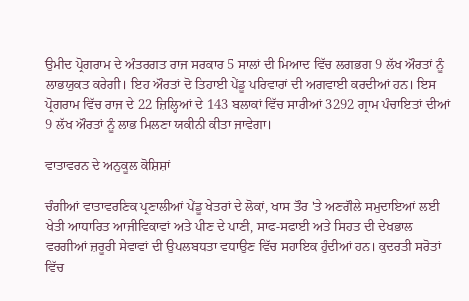ਉਮੀਦ ਪ੍ਰੋਗਰਾਮ ਦੇ ਅੰਤਰਗਤ ਰਾਜ ਸਰਕਾਰ 5 ਸਾਲਾਂ ਦੀ ਮਿਆਦ ਵਿੱਚ ਲਗਭਗ 9 ਲੱਖ ਔਰਤਾਂ ਨੂੰ ਲਾਭਯੁਕਤ ਕਰੇਗੀ। ਇਹ ਔਰਤਾਂ ਦੋ ਤਿਹਾਈ ਪੇਂਡੂ ਪਰਿਵਾਰਾਂ ਦੀ ਅਗਵਾਈ ਕਰਦੀਆਂ ਹਨ। ਇਸ ਪ੍ਰੋਗਰਾਮ ਵਿੱਚ ਰਾਜ ਦੇ 22 ਜ਼ਿਲ੍ਹਿਆਂ ਦੇ 143 ਬਲਾਕਾਂ ਵਿੱਚ ਸਾਰੀਆਂ 3292 ਗ੍ਰਾਮ ਪੰਚਾਇਤਾਂ ਦੀਆਂ 9 ਲੱਖ ਔਰਤਾਂ ਨੂੰ ਲਾਭ ਮਿਲਣਾ ਯਕੀਨੀ ਕੀਤਾ ਜਾਵੇਗਾ।

ਵਾਤਾਵਰਨ ਦੇ ਅਨੁਕੂਲ ਕੋਸ਼ਿਸ਼ਾਂ

ਚੰਗੀਆਂ ਵਾਤਾਵਰਣਿਕ ਪ੍ਰਣਾਲੀਆਂ ਪੇਂਡੂ ਖੇਤਰਾਂ ਦੇ ਲੋਕਾਂ, ਖਾਸ ਤੌਰ 'ਤੇ ਅਣਗੌਲੇ ਸਮੁਦਾਇਆਂ ਲਈ ਖੇਤੀ ਆਧਾਰਿਤ ਆਜੀਵਿਕਾਵਾਂ ਅਤੇ ਪੀਣ ਦੇ ਪਾਣੀ, ਸਾਫ-ਸਫਾਈ ਅਤੇ ਸਿਹਤ ਦੀ ਦੇਖਭਾਲ ਵਰਗੀਆਂ ਜ਼ਰੂਰੀ ਸੇਵਾਵਾਂ ਦੀ ਉਪਲਬਧਤਾ ਵਧਾਉਣ ਵਿੱਚ ਸਹਾਇਕ ਹੁੰਦੀਆਂ ਹਨ। ਕੁਦਰਤੀ ਸਰੋਤਾਂ ਵਿੱਚ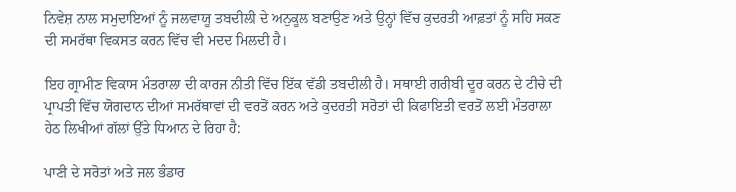ਨਿਵੇਸ਼ ਨਾਲ ਸਮੁਦਾਇਆਂ ਨੂੰ ਜਲਵਾਯੂ ਤਬਦੀਲੀ ਦੇ ਅਨੁਕੂਲ ਬਣਾਉਣ ਅਤੇ ਉਨ੍ਹਾਂ ਵਿੱਚ ਕੁਦਰਤੀ ਆਫ਼ਤਾਂ ਨੂੰ ਸਹਿ ਸਕਣ ਦੀ ਸਮਰੱਥਾ ਵਿਕਸਤ ਕਰਨ ਵਿੱਚ ਵੀ ਮਦਦ ਮਿਲਦੀ ਹੈ।

ਇਹ ਗ੍ਰਾਮੀਣ ਵਿਕਾਸ ਮੰਤਰਾਲਾ ਦੀ ਕਾਰਜ ਨੀਤੀ ਵਿੱਚ ਇੱਕ ਵੱਡੀ ਤਬਦੀਲੀ ਹੈ। ਸਥਾਈ ਗਰੀਬੀ ਦੂਰ ਕਰਨ ਦੇ ਟੀਚੇ ਦੀ ਪ੍ਰਾਪਤੀ ਵਿੱਚ ਯੋਗਦਾਨ ਦੀਆਂ ਸਮਰੱਥਾਵਾਂ ਦੀ ਵਰਤੋਂ ਕਰਨ ਅਤੇ ਕੁਦਰਤੀ ਸਰੋਤਾਂ ਦੀ ਕਿਫਾਇਤੀ ਵਰਤੋਂ ਲਈ ਮੰਤਰਾਲਾ ਹੇਠ ਲਿਖੀਆਂ ਗੱਲਾਂ ਉੱਤੇ ਧਿਆਨ ਦੇ ਰਿਹਾ ਹੈ:

ਪਾਣੀ ਦੇ ਸਰੋਤਾਂ ਅਤੇ ਜਲ ਭੰਡਾਰ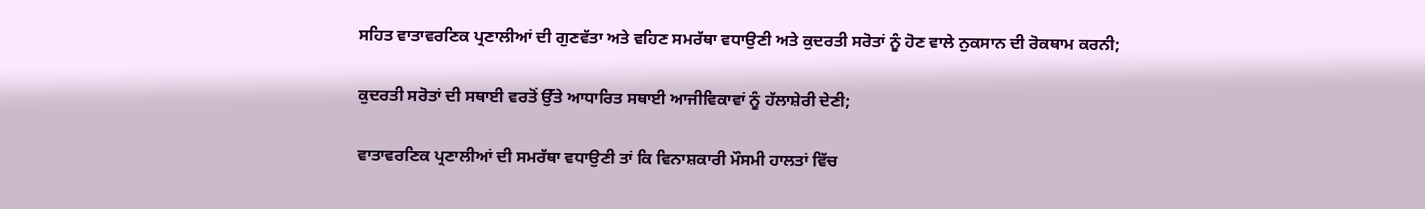ਸਹਿਤ ਵਾਤਾਵਰਣਿਕ ਪ੍ਰਣਾਲੀਆਂ ਦੀ ਗੁਣਵੱਤਾ ਅਤੇ ਵਹਿਣ ਸਮਰੱਥਾ ਵਧਾਉਣੀ ਅਤੇ ਕੁਦਰਤੀ ਸਰੋਤਾਂ ਨੂੰ ਹੋਣ ਵਾਲੇ ਨੁਕਸਾਨ ਦੀ ਰੋਕਥਾਮ ਕਰਨੀ;

ਕੁਦਰਤੀ ਸਰੋਤਾਂ ਦੀ ਸਥਾਈ ਵਰਤੋਂ ਉੱਤੇ ਆਧਾਰਿਤ ਸਥਾਈ ਆਜੀਵਿਕਾਵਾਂ ਨੂੰ ਹੱਲਾਸ਼ੇਰੀ ਦੇਣੀ;

ਵਾਤਾਵਰਣਿਕ ਪ੍ਰਣਾਲੀਆਂ ਦੀ ਸਮਰੱਥਾ ਵਧਾਉਣੀ ਤਾਂ ਕਿ ਵਿਨਾਸ਼ਕਾਰੀ ਮੌਸਮੀ ਹਾਲਤਾਂ ਵਿੱਚ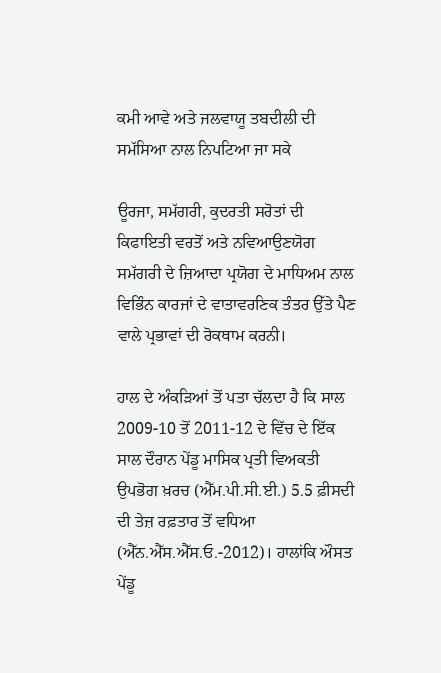ਕਮੀ ਆਵੇ ਅਤੇ ਜਲਵਾਯੂ ਤਬਦੀਲੀ ਦੀ ਸਮੱਸਿਆ ਨਾਲ ਨਿਪਟਿਆ ਜਾ ਸਕੇ

ਊਰਜਾ, ਸਮੱਗਰੀ, ਕੁਦਰਤੀ ਸਰੋਤਾਂ ਦੀ ਕਿਫਾਇਤੀ ਵਰਤੋਂ ਅਤੇ ਨਵਿਆਉਣਯੋਗ ਸਮੱਗਰੀ ਦੇ ਜ਼ਿਆਦਾ ਪ੍ਰਯੋਗ ਦੇ ਮਾਧਿਅਮ ਨਾਲ ਵਿਭਿੰਨ ਕਾਰਜਾਂ ਦੇ ਵਾਤਾਵਰਣਿਕ ਤੰਤਰ ਉੱਤੇ ਪੈਣ ਵਾਲੇ ਪ੍ਰਭਾਵਾਂ ਦੀ ਰੋਕਥਾਮ ਕਰਨੀ।

ਹਾਲ ਦੇ ਅੰਕੜਿਆਂ ਤੋਂ ਪਤਾ ਚੱਲਦਾ ਹੈ ਕਿ ਸਾਲ 2009-10 ਤੋਂ 2011-12 ਦੇ ਵਿੱਚ ਦੇ ਇੱਕ ਸਾਲ ਦੌਰਾਨ ਪੇਂਡੂ ਮਾਸਿਕ ਪ੍ਰਤੀ ਵਿਅਕਤੀ ਉਪਭੋਗ ਖ਼ਰਚ (ਐੱਮ.ਪੀ.ਸੀ.ਈ.) 5.5 ਫ਼ੀਸਦੀ ਦੀ ਤੇਜ਼ ਰਫ਼ਤਾਰ ਤੋਂ ਵਧਿਆ (ਐੱਨ.ਐੱਸ.ਐੱਸ.ਓ.-2012)। ਹਾਲਾਂਕਿ ਔਸਤ ਪੇਂਡੂ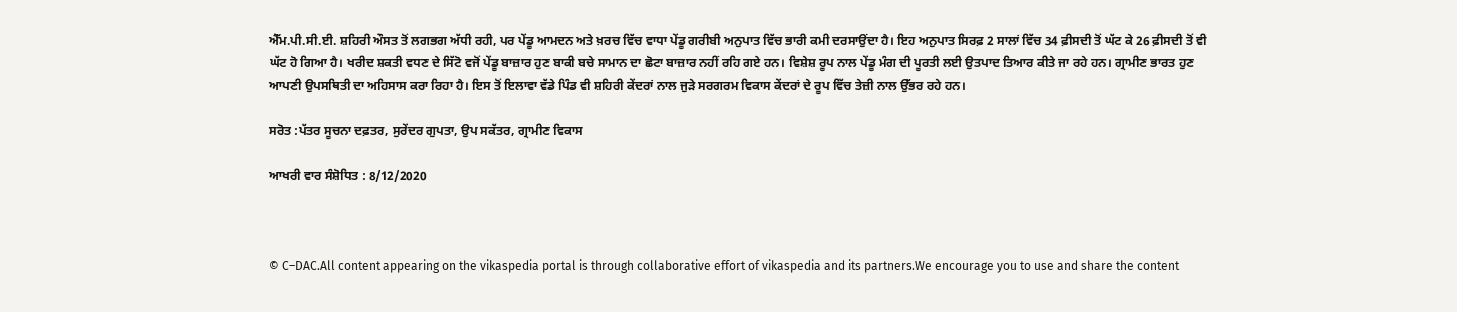ਐੱਮ.ਪੀ.ਸੀ.ਈ. ਸ਼ਹਿਰੀ ਔਸਤ ਤੋਂ ਲਗਭਗ ਅੱਧੀ ਰਹੀ, ਪਰ ਪੇਂਡੂ ਆਮਦਨ ਅਤੇ ਖ਼ਰਚ ਵਿੱਚ ਵਾਧਾ ਪੇਂਡੂ ਗਰੀਬੀ ਅਨੁਪਾਤ ਵਿੱਚ ਭਾਰੀ ਕਮੀ ਦਰਸਾਉਂਦਾ ਹੈ। ਇਹ ਅਨੁਪਾਤ ਸਿਰਫ਼ 2 ਸਾਲਾਂ ਵਿੱਚ 34 ਫ਼ੀਸਦੀ ਤੋਂ ਘੱਟ ਕੇ 26 ਫ਼ੀਸਦੀ ਤੋਂ ਵੀ ਘੱਟ ਹੋ ਗਿਆ ਹੈ। ਖਰੀਦ ਸ਼ਕਤੀ ਵਧਣ ਦੇ ਸਿੱਟੋ ਵਜੋਂ ਪੇਂਡੂ ਬਾਜ਼ਾਰ ਹੁਣ ਬਾਕੀ ਬਚੇ ਸਾਮਾਨ ਦਾ ਛੋਟਾ ਬਾਜ਼ਾਰ ਨਹੀਂ ਰਹਿ ਗਏ ਹਨ। ਵਿਸ਼ੇਸ਼ ਰੂਪ ਨਾਲ ਪੇਂਡੂ ਮੰਗ ਦੀ ਪੂਰਤੀ ਲਈ ਉਤਪਾਦ ਤਿਆਰ ਕੀਤੇ ਜਾ ਰਹੇ ਹਨ। ਗ੍ਰਾਮੀਣ ਭਾਰਤ ਹੁਣ ਆਪਣੀ ਉਪਸਥਿਤੀ ਦਾ ਅਹਿਸਾਸ ਕਰਾ ਰਿਹਾ ਹੈ। ਇਸ ਤੋਂ ਇਲਾਵਾ ਵੱਡੇ ਪਿੰਡ ਵੀ ਸ਼ਹਿਰੀ ਕੇਂਦਰਾਂ ਨਾਲ ਜੁੜੇ ਸਰਗਰਮ ਵਿਕਾਸ ਕੇਂਦਰਾਂ ਦੇ ਰੂਪ ਵਿੱਚ ਤੇਜ਼ੀ ਨਾਲ ਉੱਭਰ ਰਹੇ ਹਨ।

ਸਰੋਤ :ਪੱਤਰ ਸੂਚਨਾ ਦਫ਼ਤਰ, ਸੁਰੇਂਦਰ ਗੁਪਤਾ, ਉਪ ਸਕੱਤਰ, ਗ੍ਰਾਮੀਣ ਵਿਕਾਸ

ਆਖਰੀ ਵਾਰ ਸੰਸ਼ੋਧਿਤ : 8/12/2020



© C–DAC.All content appearing on the vikaspedia portal is through collaborative effort of vikaspedia and its partners.We encourage you to use and share the content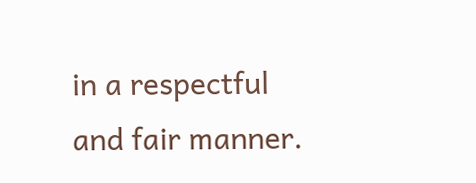in a respectful and fair manner.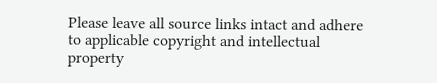Please leave all source links intact and adhere to applicable copyright and intellectual property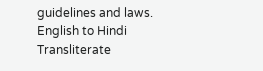guidelines and laws.
English to Hindi Transliterate